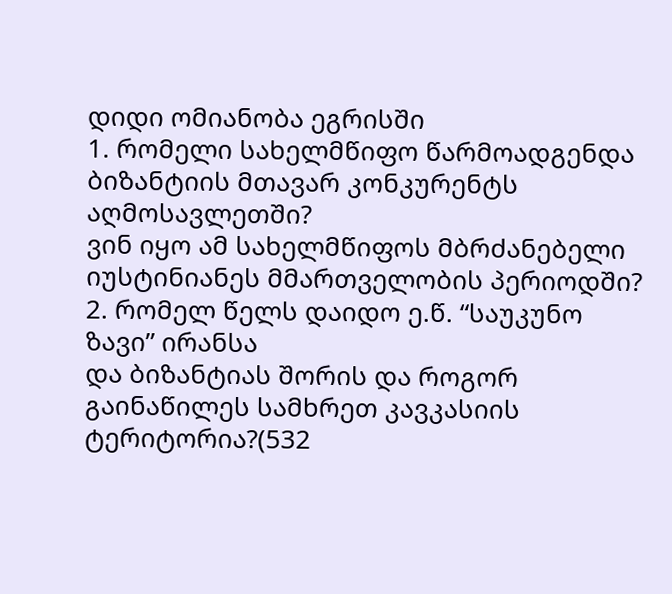დიდი ომიანობა ეგრისში
1. რომელი სახელმწიფო წარმოადგენდა ბიზანტიის მთავარ კონკურენტს აღმოსავლეთში?
ვინ იყო ამ სახელმწიფოს მბრძანებელი იუსტინიანეს მმართველობის პერიოდში?
2. რომელ წელს დაიდო ე.წ. “საუკუნო ზავი” ირანსა
და ბიზანტიას შორის და როგორ გაინაწილეს სამხრეთ კავკასიის ტერიტორია?(532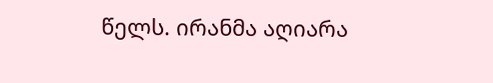წელს. ირანმა აღიარა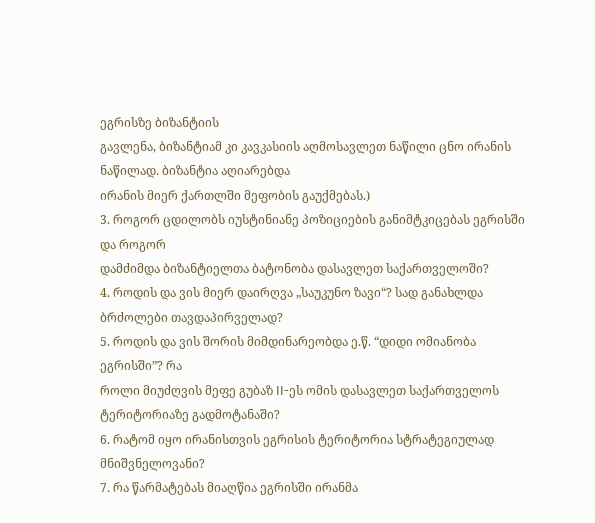ეგრისზე ბიზანტიის
გავლენა, ბიზანტიამ კი კავკასიის აღმოსავლეთ ნაწილი ცნო ირანის ნაწილად. ბიზანტია აღიარებდა
ირანის მიერ ქართლში მეფობის გაუქმებას.)
3. როგორ ცდილობს იუსტინიანე პოზიციების განიმტკიცებას ეგრისში და როგორ
დამძიმდა ბიზანტიელთა ბატონობა დასავლეთ საქართველოში?
4. როდის და ვის მიერ დაირღვა „საუკუნო ზავი“? სად განახლდა ბრძოლები თავდაპირველად?
5. როდის და ვის შორის მიმდინარეობდა ე.წ. “დიდი ომიანობა ეგრისში”? რა
როლი მიუძღვის მეფე გუბაზ II-ეს ომის დასავლეთ საქართველოს ტერიტორიაზე გადმოტანაში?
6. რატომ იყო ირანისთვის ეგრისის ტერიტორია სტრატეგიულად მნიშვნელოვანი?
7. რა წარმატებას მიაღწია ეგრისში ირანმა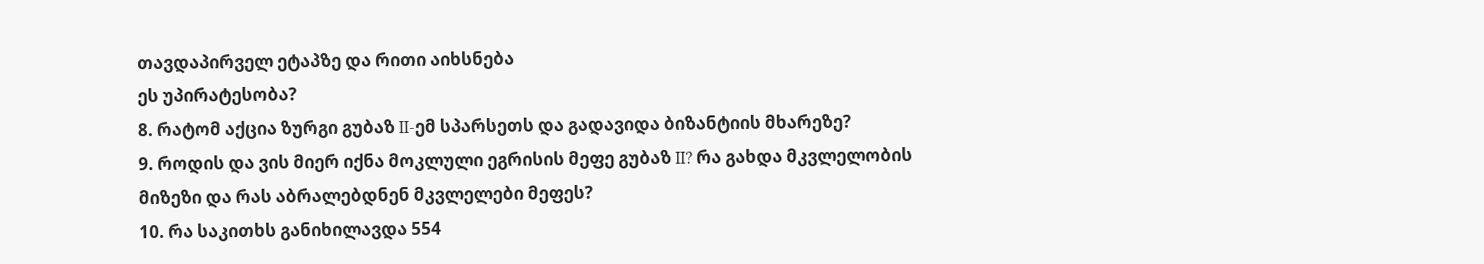თავდაპირველ ეტაპზე და რითი აიხსნება
ეს უპირატესობა?
8. რატომ აქცია ზურგი გუბაზ II-ემ სპარსეთს და გადავიდა ბიზანტიის მხარეზე?
9. როდის და ვის მიერ იქნა მოკლული ეგრისის მეფე გუბაზ II? რა გახდა მკვლელობის
მიზეზი და რას აბრალებდნენ მკვლელები მეფეს?
10. რა საკითხს განიხილავდა 554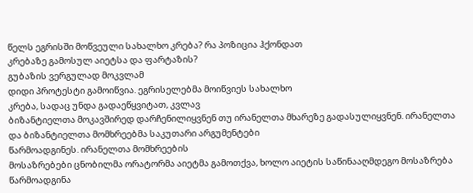წელს ეგრისში მოწვეული სახალხო კრება? რა პოზიცია ჰქონდათ
კრებაზე გამოსულ აიეტსა და ფარტაზის?
გუბაზის ვერგულად მოკვლამ
დიდი პროტესტი გამოიწვია. ეგრისელებმა მოიწვიეს სახალხო
კრება, სადაც უნდა გადაეწყვიტათ, კვლავ
ბიზანტიელთა მოკავშირედ დარჩენილიყვნენ თუ ირანელთა მხარეზე გადასულიყვნენ. ირანელთა
და ბიზანტიელთა მომხრეებმა საკუთარი არგუმენტები
წარმოადგინეს. ირანელთა მომხრეების
მოსაზრებები ცნობილმა ორატორმა აიეტმა გამოთქვა, ხოლო აიეტის საწინააღმდეგო მოსაზრება
წარმოადგინა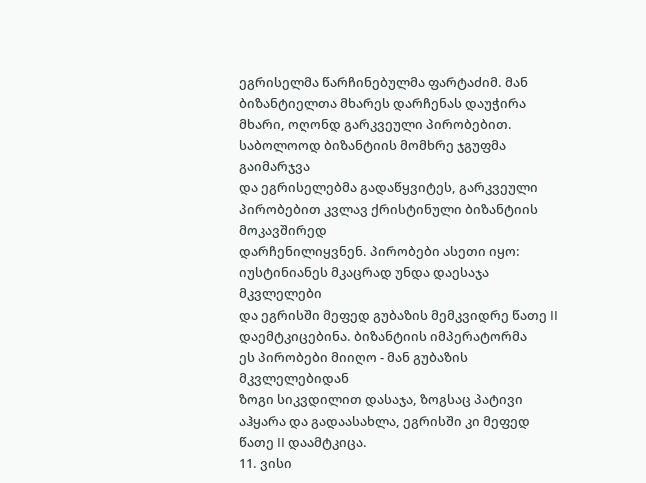ეგრისელმა წარჩინებულმა ფარტაძიმ. მან ბიზანტიელთა მხარეს დარჩენას დაუჭირა
მხარი, ოღონდ გარკვეული პირობებით.
საბოლოოდ ბიზანტიის მომხრე ჯგუფმა გაიმარჯვა
და ეგრისელებმა გადაწყვიტეს, გარკვეული პირობებით კვლავ ქრისტინული ბიზანტიის მოკავშირედ
დარჩენილიყვნენ. პირობები ასეთი იყო:
იუსტინიანეს მკაცრად უნდა დაესაჯა მკვლელები
და ეგრისში მეფედ გუბაზის მემკვიდრე წათე II დაემტკიცებინა. ბიზანტიის იმპერატორმა
ეს პირობები მიიღო - მან გუბაზის მკვლელებიდან
ზოგი სიკვდილით დასაჯა, ზოგსაც პატივი
აჰყარა და გადაასახლა, ეგრისში კი მეფედ წათე II დაამტკიცა.
11. ვისი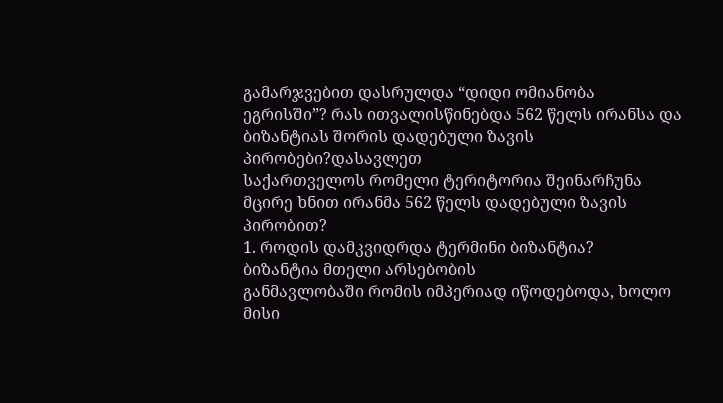გამარჯვებით დასრულდა “დიდი ომიანობა
ეგრისში”? რას ითვალისწინებდა 562 წელს ირანსა და ბიზანტიას შორის დადებული ზავის პირობები?დასავლეთ
საქართველოს რომელი ტერიტორია შეინარჩუნა მცირე ხნით ირანმა 562 წელს დადებული ზავის
პირობით?
1. როდის დამკვიდრდა ტერმინი ბიზანტია?
ბიზანტია მთელი არსებობის
განმავლობაში რომის იმპერიად იწოდებოდა, ხოლო მისი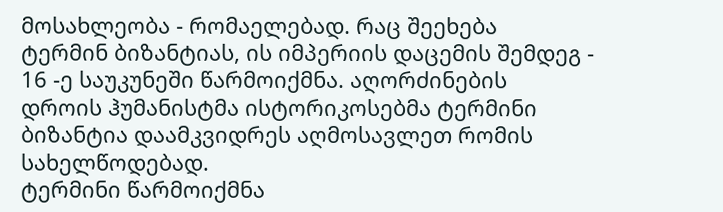მოსახლეობა - რომაელებად. რაც შეეხება
ტერმინ ბიზანტიას, ის იმპერიის დაცემის შემდეგ - 16 -ე საუკუნეში წარმოიქმნა. აღორძინების
დროის ჰუმანისტმა ისტორიკოსებმა ტერმინი ბიზანტია დაამკვიდრეს აღმოსავლეთ რომის სახელწოდებად.
ტერმინი წარმოიქმნა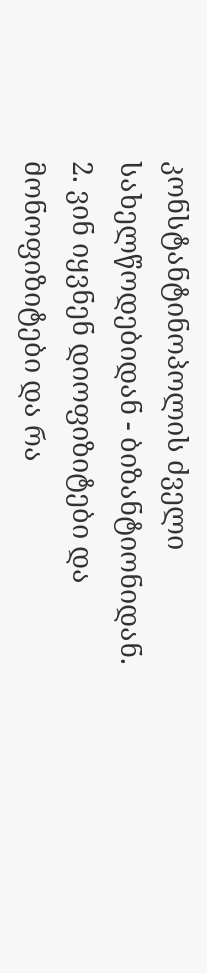კონსტანტინოპოლის ძველი სახელწოდებიდან - ბიზანტიონიდან.
2. ვინ იყვნენ დიოფიზიტები და მონოფიზიტები და რა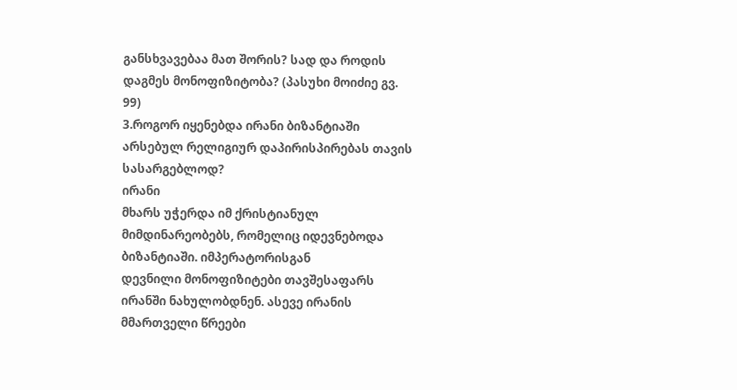განსხვავებაა მათ შორის? სად და როდის
დაგმეს მონოფიზიტობა? (პასუხი მოიძიე გვ. 99)
3.როგორ იყენებდა ირანი ბიზანტიაში არსებულ რელიგიურ დაპირისპირებას თავის სასარგებლოდ?
ირანი
მხარს უჭერდა იმ ქრისტიანულ მიმდინარეობებს, რომელიც იდევნებოდა ბიზანტიაში. იმპერატორისგან
დევნილი მონოფიზიტები თავშესაფარს ირანში ნახულობდნენ. ასევე ირანის მმართველი წრეები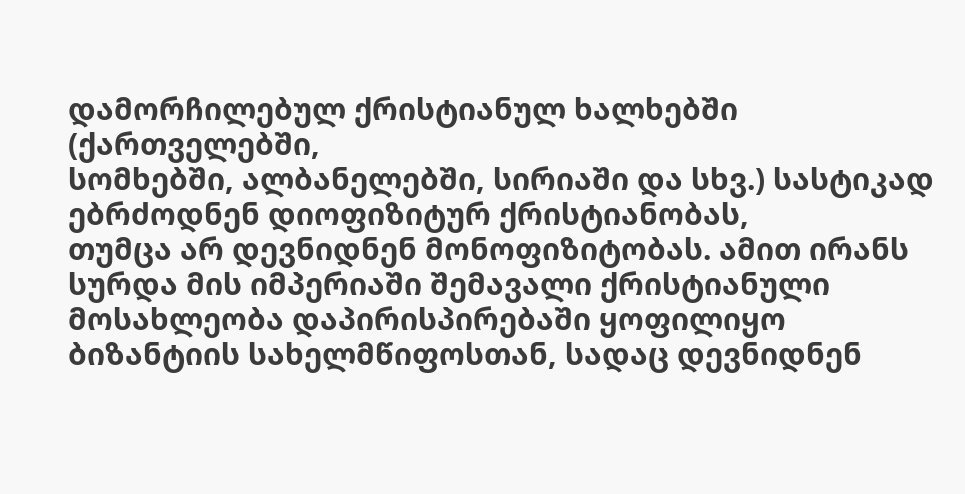დამორჩილებულ ქრისტიანულ ხალხებში (ქართველებში,
სომხებში, ალბანელებში, სირიაში და სხვ.) სასტიკად ებრძოდნენ დიოფიზიტურ ქრისტიანობას,
თუმცა არ დევნიდნენ მონოფიზიტობას. ამით ირანს სურდა მის იმპერიაში შემავალი ქრისტიანული
მოსახლეობა დაპირისპირებაში ყოფილიყო ბიზანტიის სახელმწიფოსთან, სადაც დევნიდნენ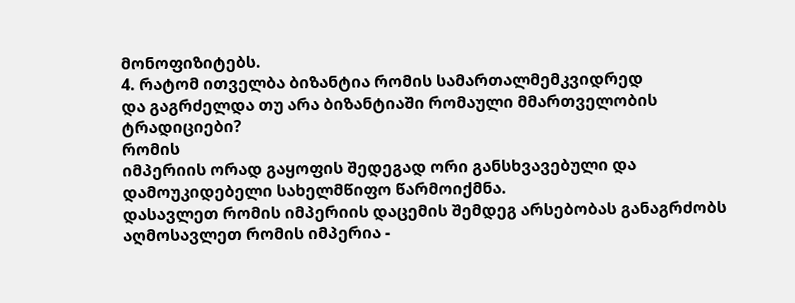მონოფიზიტებს.
4. რატომ ითველბა ბიზანტია რომის სამართალმემკვიდრედ
და გაგრძელდა თუ არა ბიზანტიაში რომაული მმართველობის ტრადიციები?
რომის
იმპერიის ორად გაყოფის შედეგად ორი განსხვავებული და დამოუკიდებელი სახელმწიფო წარმოიქმნა.
დასავლეთ რომის იმპერიის დაცემის შემდეგ არსებობას განაგრძობს აღმოსავლეთ რომის იმპერია -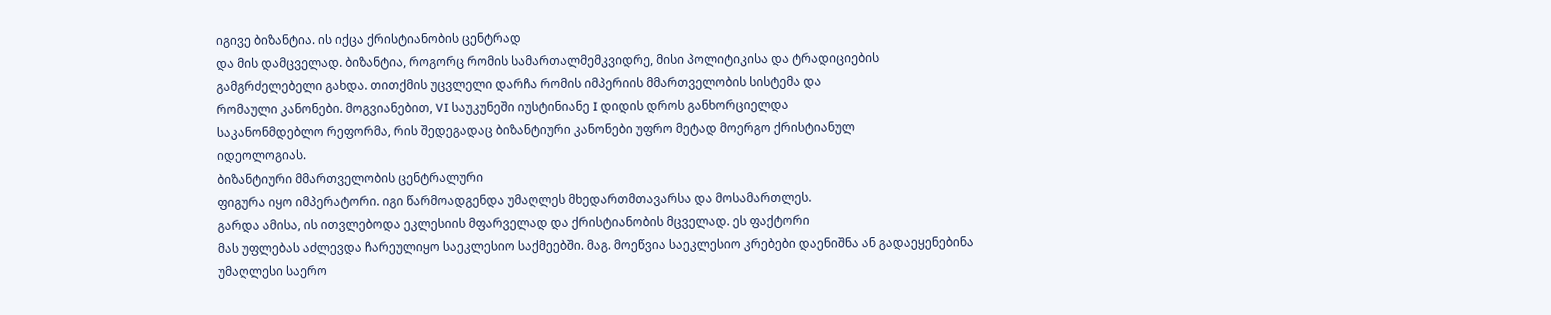იგივე ბიზანტია. ის იქცა ქრისტიანობის ცენტრად
და მის დამცველად. ბიზანტია, როგორც რომის სამართალმემკვიდრე, მისი პოლიტიკისა და ტრადიციების
გამგრძელებელი გახდა. თითქმის უცვლელი დარჩა რომის იმპერიის მმართველობის სისტემა და
რომაული კანონები. მოგვიანებით, VI საუკუნეში იუსტინიანე I დიდის დროს განხორციელდა
საკანონმდებლო რეფორმა, რის შედეგადაც ბიზანტიური კანონები უფრო მეტად მოერგო ქრისტიანულ
იდეოლოგიას.
ბიზანტიური მმართველობის ცენტრალური
ფიგურა იყო იმპერატორი. იგი წარმოადგენდა უმაღლეს მხედართმთავარსა და მოსამართლეს.
გარდა ამისა, ის ითვლებოდა ეკლესიის მფარველად და ქრისტიანობის მცველად. ეს ფაქტორი
მას უფლებას აძლევდა ჩარეულიყო საეკლესიო საქმეებში. მაგ. მოეწვია საეკლესიო კრებები დაენიშნა ან გადაეყენებინა
უმაღლესი საერო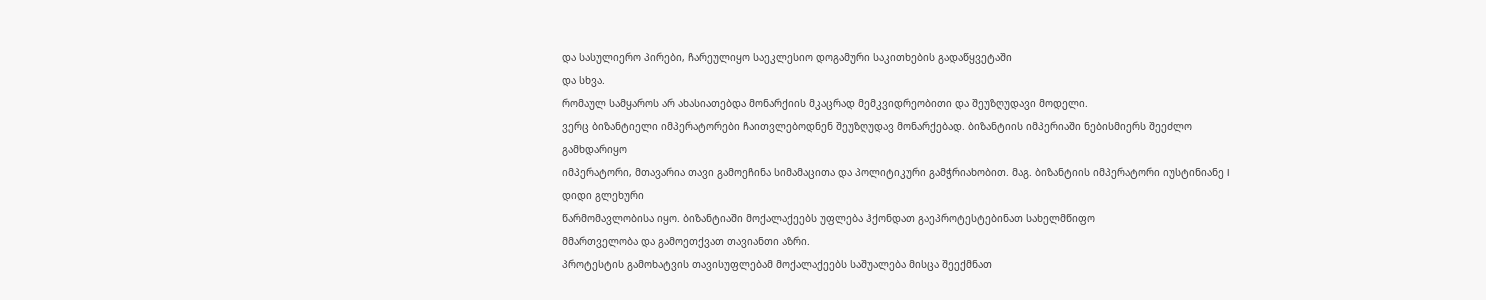და სასულიერო პირები, ჩარეულიყო საეკლესიო დოგამური საკითხების გადაწყვეტაში
და სხვა.
რომაულ სამყაროს არ ახასიათებდა მონარქიის მკაცრად მემკვიდრეობითი და შეუზღუდავი მოდელი.
ვერც ბიზანტიელი იმპერატორები ჩაითვლებოდნენ შეუზღუდავ მონარქებად. ბიზანტიის იმპერიაში ნებისმიერს შეეძლო გამხდარიყო
იმპერატორი, მთავარია თავი გამოეჩინა სიმამაცითა და პოლიტიკური გამჭრიახობით. მაგ. ბიზანტიის იმპერატორი იუსტინიანე I დიდი გლეხური
წარმომავლობისა იყო. ბიზანტიაში მოქალაქეებს უფლება ჰქონდათ გაეპროტესტებინათ სახელმწიფო
მმართველობა და გამოეთქვათ თავიანთი აზრი.
პროტესტის გამოხატვის თავისუფლებამ მოქალაქეებს საშუალება მისცა შეექმნათ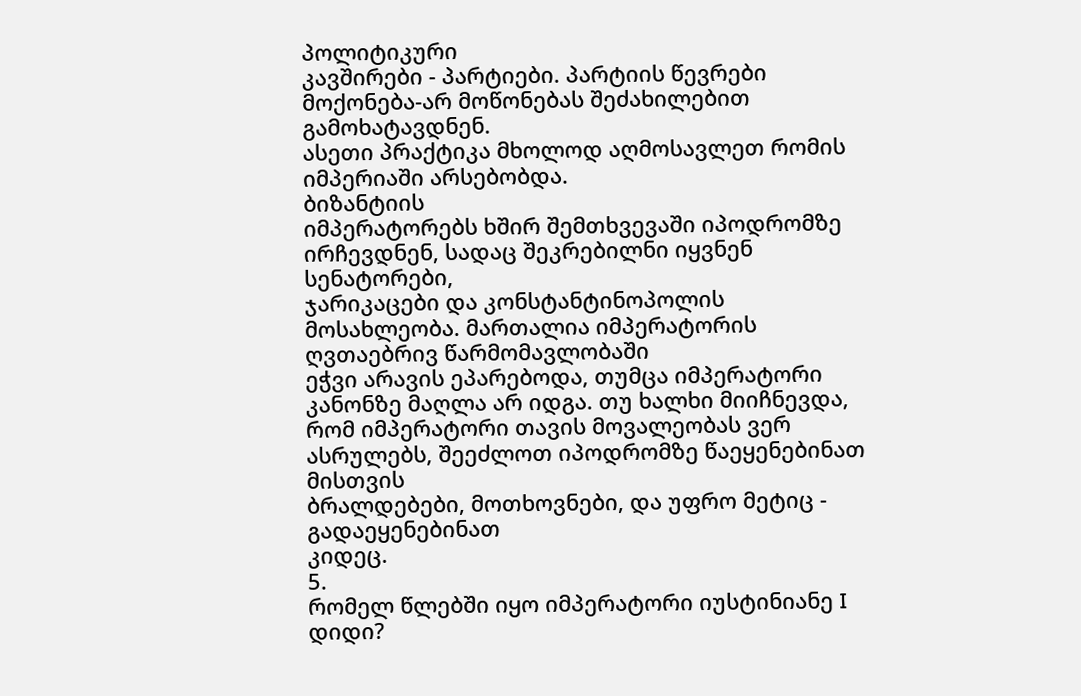პოლიტიკური
კავშირები - პარტიები. პარტიის წევრები მოქონება-არ მოწონებას შეძახილებით გამოხატავდნენ.
ასეთი პრაქტიკა მხოლოდ აღმოსავლეთ რომის იმპერიაში არსებობდა.
ბიზანტიის
იმპერატორებს ხშირ შემთხვევაში იპოდრომზე ირჩევდნენ, სადაც შეკრებილნი იყვნენ სენატორები,
ჯარიკაცები და კონსტანტინოპოლის მოსახლეობა. მართალია იმპერატორის ღვთაებრივ წარმომავლობაში
ეჭვი არავის ეპარებოდა, თუმცა იმპერატორი კანონზე მაღლა არ იდგა. თუ ხალხი მიიჩნევდა,
რომ იმპერატორი თავის მოვალეობას ვერ ასრულებს, შეეძლოთ იპოდრომზე წაეყენებინათ მისთვის
ბრალდებები, მოთხოვნები, და უფრო მეტიც - გადაეყენებინათ
კიდეც.
5.
რომელ წლებში იყო იმპერატორი იუსტინიანე I დიდი?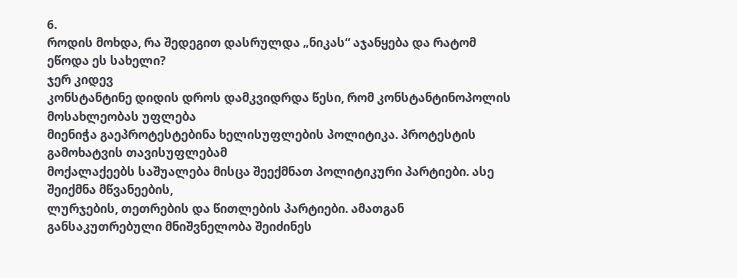6.
როდის მოხდა, რა შედეგით დასრულდა „ნიკას“ აჯანყება და რატომ ეწოდა ეს სახელი?
ჯერ კიდევ
კონსტანტინე დიდის დროს დამკვიდრდა წესი, რომ კონსტანტინოპოლის მოსახლეობას უფლება
მიენიჭა გაეპროტესტებინა ხელისუფლების პოლიტიკა. პროტესტის გამოხატვის თავისუფლებამ
მოქალაქეებს საშუალება მისცა შეექმნათ პოლიტიკური პარტიები. ასე შეიქმნა მწვანეების,
ლურჯების, თეთრების და წითლების პარტიები. ამათგან განსაკუთრებული მნიშვნელობა შეიძინეს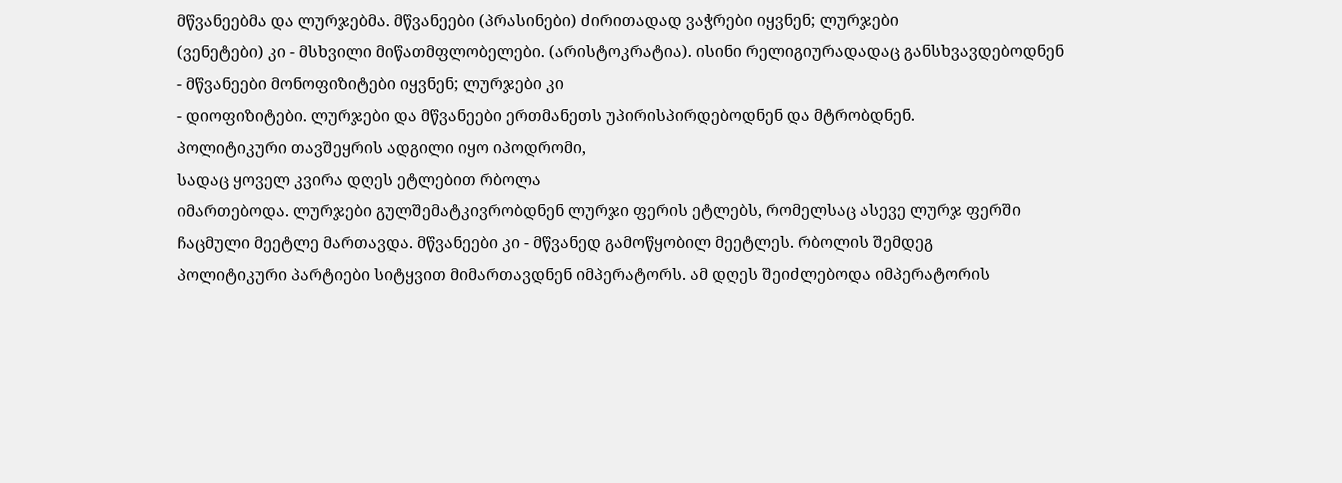მწვანეებმა და ლურჯებმა. მწვანეები (პრასინები) ძირითადად ვაჭრები იყვნენ; ლურჯები
(ვენეტები) კი - მსხვილი მიწათმფლობელები. (არისტოკრატია). ისინი რელიგიურადადაც განსხვავდებოდნენ
- მწვანეები მონოფიზიტები იყვნენ; ლურჯები კი
- დიოფიზიტები. ლურჯები და მწვანეები ერთმანეთს უპირისპირდებოდნენ და მტრობდნენ.
პოლიტიკური თავშეყრის ადგილი იყო იპოდრომი,
სადაც ყოველ კვირა დღეს ეტლებით რბოლა
იმართებოდა. ლურჯები გულშემატკივრობდნენ ლურჯი ფერის ეტლებს, რომელსაც ასევე ლურჯ ფერში
ჩაცმული მეეტლე მართავდა. მწვანეები კი - მწვანედ გამოწყობილ მეეტლეს. რბოლის შემდეგ
პოლიტიკური პარტიები სიტყვით მიმართავდნენ იმპერატორს. ამ დღეს შეიძლებოდა იმპერატორის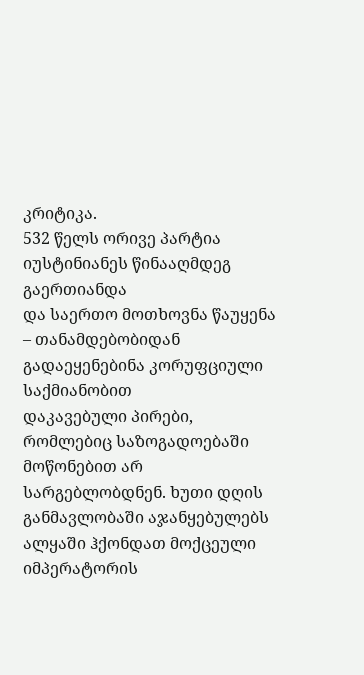კრიტიკა.
532 წელს ორივე პარტია იუსტინიანეს წინააღმდეგ გაერთიანდა
და საერთო მოთხოვნა წაუყენა – თანამდებობიდან გადაეყენებინა კორუფციული საქმიანობით
დაკავებული პირები, რომლებიც საზოგადოებაში მოწონებით არ სარგებლობდნენ. ხუთი დღის
განმავლობაში აჯანყებულებს ალყაში ჰქონდათ მოქცეული იმპერატორის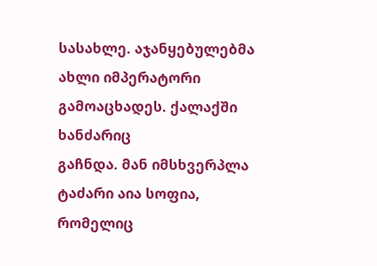სასახლე. აჯანყებულებმა
ახლი იმპერატორი გამოაცხადეს. ქალაქში ხანძარიც
გაჩნდა. მან იმსხვერპლა ტაძარი აია სოფია, რომელიც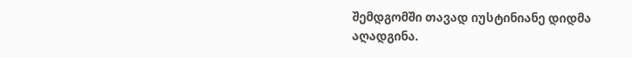შემდგომში თავად იუსტინიანე დიდმა
აღადგინა.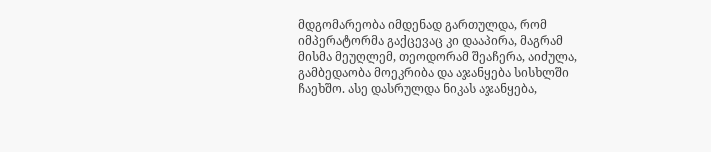მდგომარეობა იმდენად გართულდა, რომ იმპერატორმა გაქცევაც კი დააპირა, მაგრამ
მისმა მეუღლემ, თეოდორამ შეაჩერა, აიძულა, გამბედაობა მოეკრიბა და აჯანყება სისხლში
ჩაეხშო. ასე დასრულდა ნიკას აჯანყება,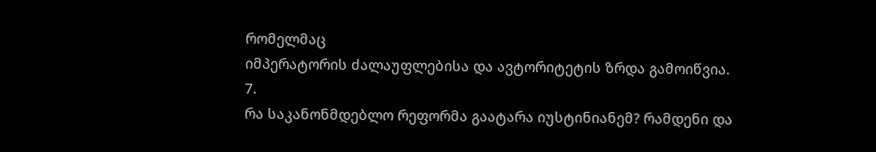რომელმაც
იმპერატორის ძალაუფლებისა და ავტორიტეტის ზრდა გამოიწვია.
7.
რა საკანონმდებლო რეფორმა გაატარა იუსტინიანემ? რამდენი და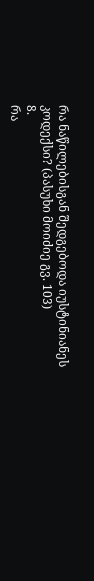რა ნაწილებისგან შედგებოდა იუსტინიანეს
კოდექსი? (პასუხი მოიძიე გვ. 103)
8.
რა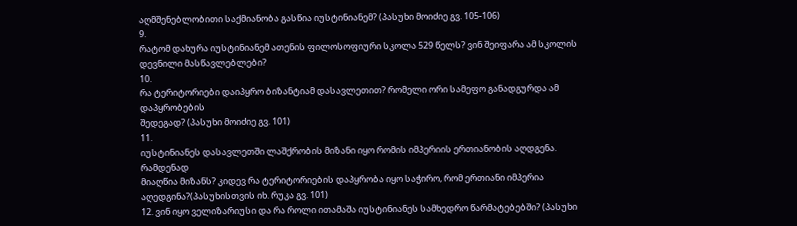აღმშენებლობითი საქმიანობა გასწია იუსტინიანემ? (პასუხი მოიძიე გვ. 105-106)
9.
რატომ დახურა იუსტინიანემ ათენის ფილოსოფიური სკოლა 529 წელს? ვინ შეიფარა ამ სკოლის
დევნილი მასწავლებლები?
10.
რა ტერიტორიები დაიპყრო ბიზანტიამ დასავლეთით? რომელი ორი სამეფო განადგურდა ამ დაპყრობების
შედეგად? (პასუხი მოიძიე გვ. 101)
11.
იუსტინიანეს დასავლეთში ლაშქრობის მიზანი იყო რომის იმპერიის ერთიანობის აღდგენა. რამდენად
მიაღწია მიზანს? კიდევ რა ტერიტორიების დაპყრობა იყო საჭირო, რომ ერთიანი იმპერია აღედგინა?(პასუხისთვის იხ. რუკა გვ. 101)
12. ვინ იყო ველიზარიუსი და რა როლი ითამაშა იუსტინიანეს სამხედრო წარმატებებში? (პასუხი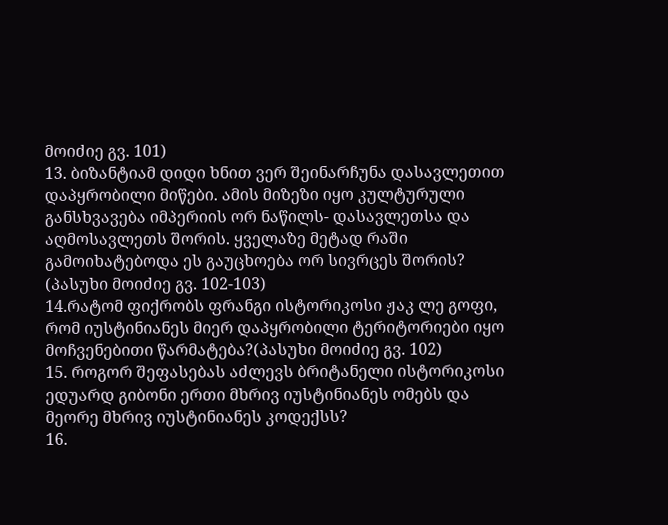მოიძიე გვ. 101)
13. ბიზანტიამ დიდი ხნით ვერ შეინარჩუნა დასავლეთით დაპყრობილი მიწები. ამის მიზეზი იყო კულტურული განსხვავება იმპერიის ორ ნაწილს- დასავლეთსა და აღმოსავლეთს შორის. ყველაზე მეტად რაში გამოიხატებოდა ეს გაუცხოება ორ სივრცეს შორის? (პასუხი მოიძიე გვ. 102-103)
14.რატომ ფიქრობს ფრანგი ისტორიკოსი ჟაკ ლე გოფი, რომ იუსტინიანეს მიერ დაპყრობილი ტერიტორიები იყო მოჩვენებითი წარმატება?(პასუხი მოიძიე გვ. 102)
15. როგორ შეფასებას აძლევს ბრიტანელი ისტორიკოსი ედუარდ გიბონი ერთი მხრივ იუსტინიანეს ომებს და მეორე მხრივ იუსტინიანეს კოდექსს?
16.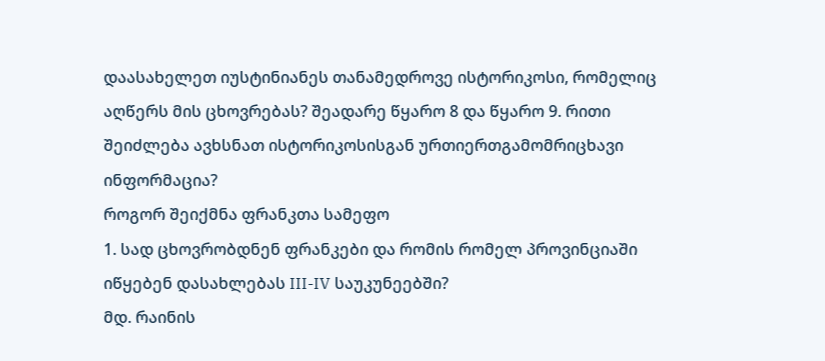დაასახელეთ იუსტინიანეს თანამედროვე ისტორიკოსი, რომელიც აღწერს მის ცხოვრებას? შეადარე წყარო 8 და წყარო 9. რითი შეიძლება ავხსნათ ისტორიკოსისგან ურთიერთგამომრიცხავი ინფორმაცია?
როგორ შეიქმნა ფრანკთა სამეფო
1. სად ცხოვრობდნენ ფრანკები და რომის რომელ პროვინციაში
იწყებენ დასახლებას III-IV საუკუნეებში?
მდ. რაინის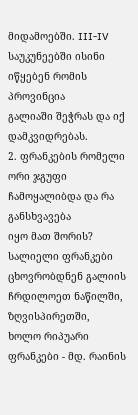მიდამოებში. III-IV საუკუნეებში ისინი იწყებენ რომის პროვინცია
გალიაში შეჭრას და იქ დამკვიდრებას.
2. ფრანკების რომელი ორი ჯგუფი ჩამოყალიბდა და რა განსხვავება
იყო მათ შორის?
სალიელი ფრანკები ცხოვრობდნენ გალიის ჩრდილოეთ ნაწილში, ზღვისპირეთში,
ხოლო რიპუარი ფრანკები - მდ. რაინის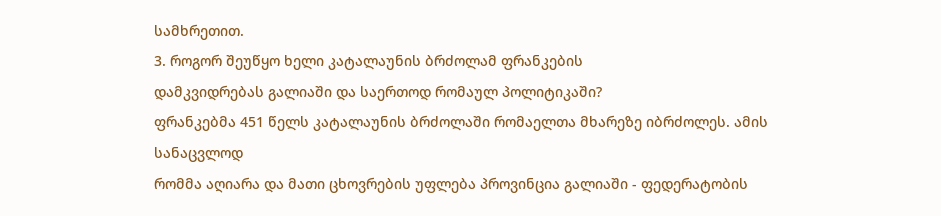სამხრეთით.
3. როგორ შეუწყო ხელი კატალაუნის ბრძოლამ ფრანკების
დამკვიდრებას გალიაში და საერთოდ რომაულ პოლიტიკაში?
ფრანკებმა 451 წელს კატალაუნის ბრძოლაში რომაელთა მხარეზე იბრძოლეს. ამის სანაცვლოდ
რომმა აღიარა და მათი ცხოვრების უფლება პროვინცია გალიაში - ფედერატობის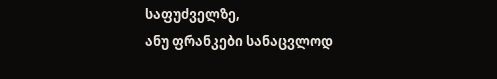საფუძველზე,
ანუ ფრანკები სანაცვლოდ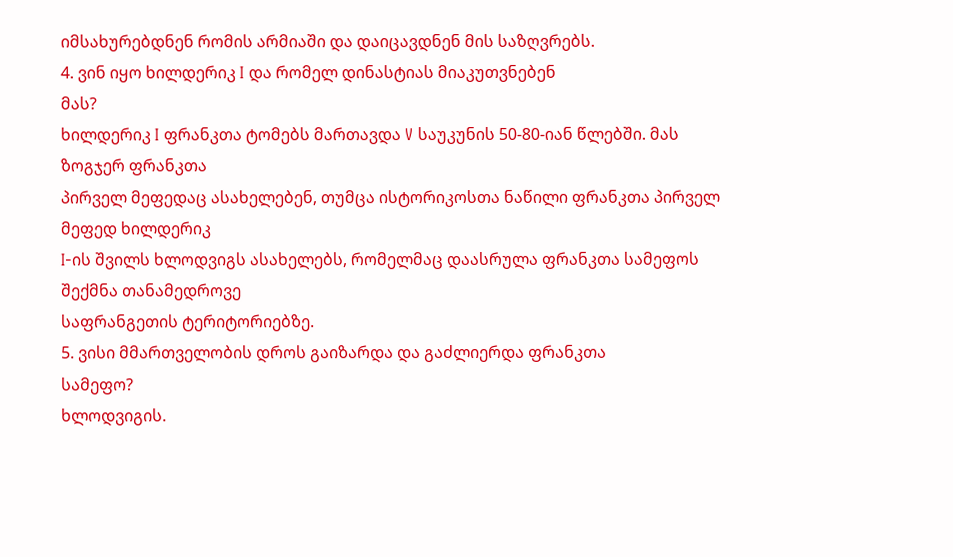იმსახურებდნენ რომის არმიაში და დაიცავდნენ მის საზღვრებს.
4. ვინ იყო ხილდერიკ I და რომელ დინასტიას მიაკუთვნებენ
მას?
ხილდერიკ I ფრანკთა ტომებს მართავდა V საუკუნის 50-80-იან წლებში. მას ზოგჯერ ფრანკთა
პირველ მეფედაც ასახელებენ, თუმცა ისტორიკოსთა ნაწილი ფრანკთა პირველ მეფედ ხილდერიკ
I-ის შვილს ხლოდვიგს ასახელებს, რომელმაც დაასრულა ფრანკთა სამეფოს შექმნა თანამედროვე
საფრანგეთის ტერიტორიებზე.
5. ვისი მმართველობის დროს გაიზარდა და გაძლიერდა ფრანკთა
სამეფო?
ხლოდვიგის.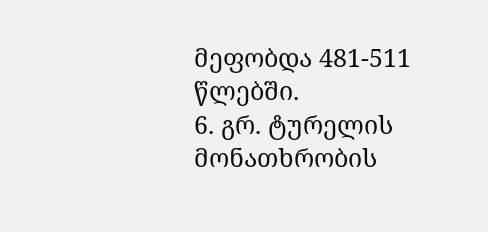მეფობდა 481-511 წლებში.
6. გრ. ტურელის მონათხრობის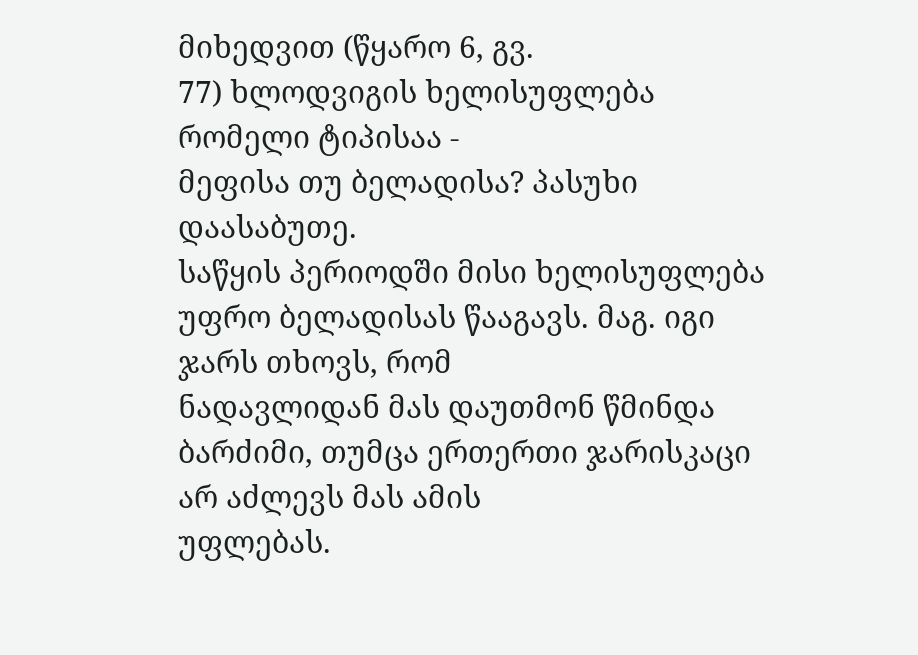მიხედვით (წყარო 6, გვ.
77) ხლოდვიგის ხელისუფლება რომელი ტიპისაა -
მეფისა თუ ბელადისა? პასუხი დაასაბუთე.
საწყის პერიოდში მისი ხელისუფლება უფრო ბელადისას წააგავს. მაგ. იგი ჯარს თხოვს, რომ
ნადავლიდან მას დაუთმონ წმინდა ბარძიმი, თუმცა ერთერთი ჯარისკაცი არ აძლევს მას ამის
უფლებას.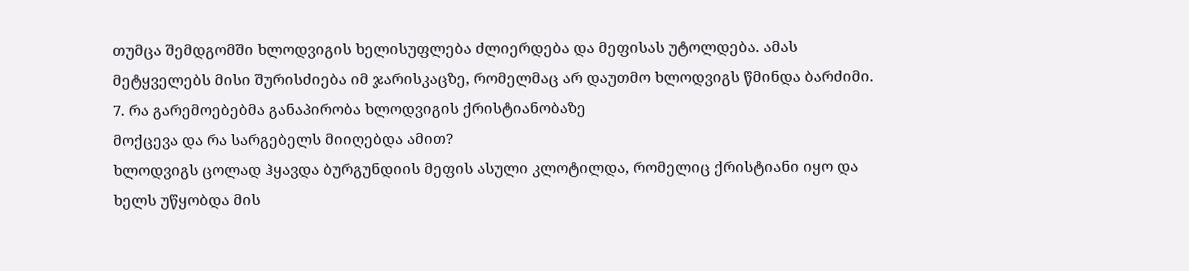თუმცა შემდგომში ხლოდვიგის ხელისუფლება ძლიერდება და მეფისას უტოლდება. ამას
მეტყველებს მისი შურისძიება იმ ჯარისკაცზე, რომელმაც არ დაუთმო ხლოდვიგს წმინდა ბარძიმი.
7. რა გარემოებებმა განაპირობა ხლოდვიგის ქრისტიანობაზე
მოქცევა და რა სარგებელს მიიღებდა ამით?
ხლოდვიგს ცოლად ჰყავდა ბურგუნდიის მეფის ასული კლოტილდა, რომელიც ქრისტიანი იყო და
ხელს უწყობდა მის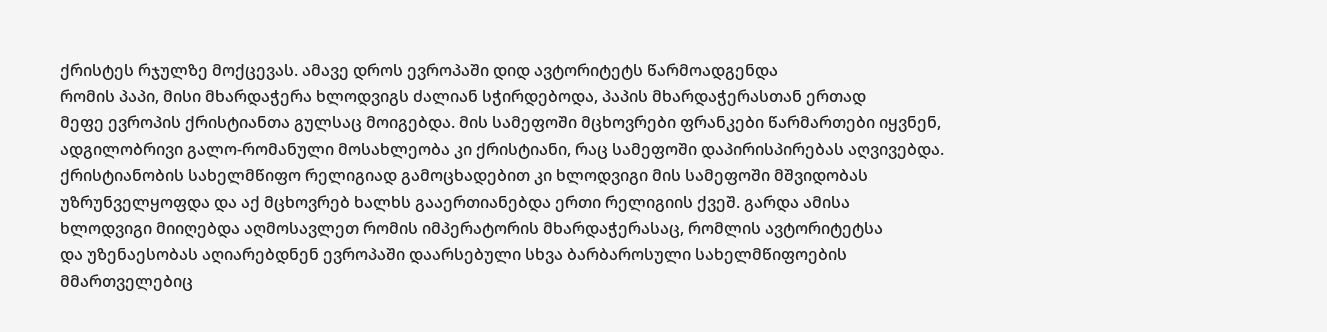ქრისტეს რჯულზე მოქცევას. ამავე დროს ევროპაში დიდ ავტორიტეტს წარმოადგენდა
რომის პაპი, მისი მხარდაჭერა ხლოდვიგს ძალიან სჭირდებოდა, პაპის მხარდაჭერასთან ერთად
მეფე ევროპის ქრისტიანთა გულსაც მოიგებდა. მის სამეფოში მცხოვრები ფრანკები წარმართები იყვნენ,
ადგილობრივი გალო-რომანული მოსახლეობა კი ქრისტიანი, რაც სამეფოში დაპირისპირებას აღვივებდა.
ქრისტიანობის სახელმწიფო რელიგიად გამოცხადებით კი ხლოდვიგი მის სამეფოში მშვიდობას
უზრუნველყოფდა და აქ მცხოვრებ ხალხს გააერთიანებდა ერთი რელიგიის ქვეშ. გარდა ამისა
ხლოდვიგი მიიღებდა აღმოსავლეთ რომის იმპერატორის მხარდაჭერასაც, რომლის ავტორიტეტსა
და უზენაესობას აღიარებდნენ ევროპაში დაარსებული სხვა ბარბაროსული სახელმწიფოების მმართველებიც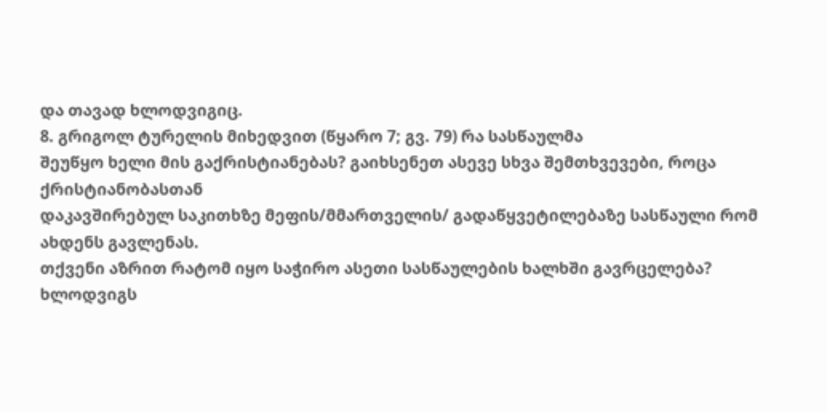და თავად ხლოდვიგიც.
8. გრიგოლ ტურელის მიხედვით (წყარო 7; გვ. 79) რა სასწაულმა
შეუწყო ხელი მის გაქრისტიანებას? გაიხსენეთ ასევე სხვა შემთხვევები, როცა ქრისტიანობასთან
დაკავშირებულ საკითხზე მეფის/მმართველის/ გადაწყვეტილებაზე სასწაული რომ ახდენს გავლენას.
თქვენი აზრით რატომ იყო საჭირო ასეთი სასწაულების ხალხში გავრცელება?
ხლოდვიგს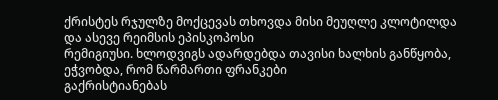ქრისტეს რჯულზე მოქცევას თხოვდა მისი მეუღლე კლოტილდა და ასევე რეიმსის ეპისკოპოსი
რემიგიუსი. ხლოდვიგს ადარდებდა თავისი ხალხის განწყობა, ეჭვობდა, რომ წარმართი ფრანკები
გაქრისტიანებას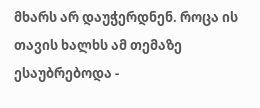მხარს არ დაუჭერდნენ. როცა ის თავის ხალხს ამ თემაზე ესაუბრებოდა -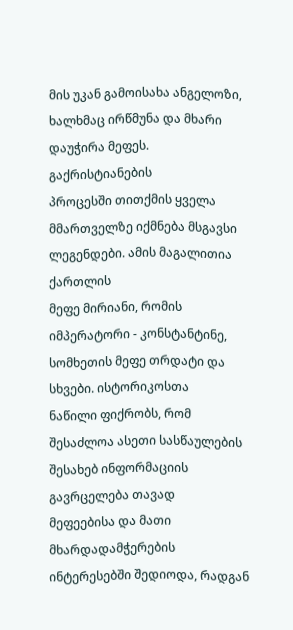მის უკან გამოისახა ანგელოზი, ხალხმაც ირწმუნა და მხარი დაუჭირა მეფეს.
გაქრისტიანების
პროცესში თითქმის ყველა მმართველზე იქმნება მსგავსი ლეგენდები. ამის მაგალითია ქართლის
მეფე მირიანი, რომის იმპერატორი - კონსტანტინე, სომხეთის მეფე თრდატი და სხვები. ისტორიკოსთა
ნაწილი ფიქრობს, რომ შესაძლოა ასეთი სასწაულების შესახებ ინფორმაციის გავრცელება თავად
მეფეებისა და მათი მხარდადამჭერების ინტერესებში შედიოდა, რადგან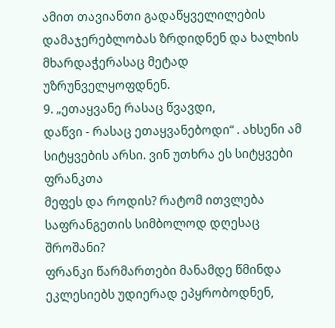ამით თავიანთი გადაწყველილების
დამაჯერებლობას ზრდიდნენ და ხალხის მხარდაჭერასაც მეტად უზრუნველყოფდნენ.
9. „ეთაყვანე რასაც წვავდი,
დაწვი - რასაც ეთაყვანებოდი“ . ახსენი ამ სიტყვების არსი. ვინ უთხრა ეს სიტყვები ფრანკთა
მეფეს და როდის? რატომ ითვლება საფრანგეთის სიმბოლოდ დღესაც შროშანი?
ფრანკი წარმართები მანამდე წმინდა ეკლესიებს უდიერად ეპყრობოდნენ,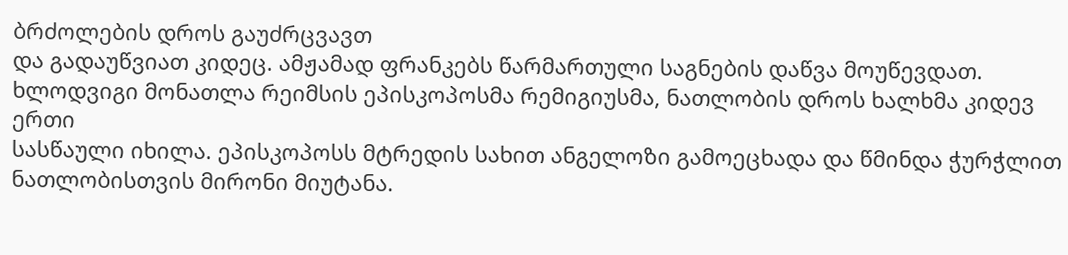ბრძოლების დროს გაუძრცვავთ
და გადაუწვიათ კიდეც. ამჟამად ფრანკებს წარმართული საგნების დაწვა მოუწევდათ.
ხლოდვიგი მონათლა რეიმსის ეპისკოპოსმა რემიგიუსმა, ნათლობის დროს ხალხმა კიდევ ერთი
სასწაული იხილა. ეპისკოპოსს მტრედის სახით ანგელოზი გამოეცხადა და წმინდა ჭურჭლით ნათლობისთვის მირონი მიუტანა.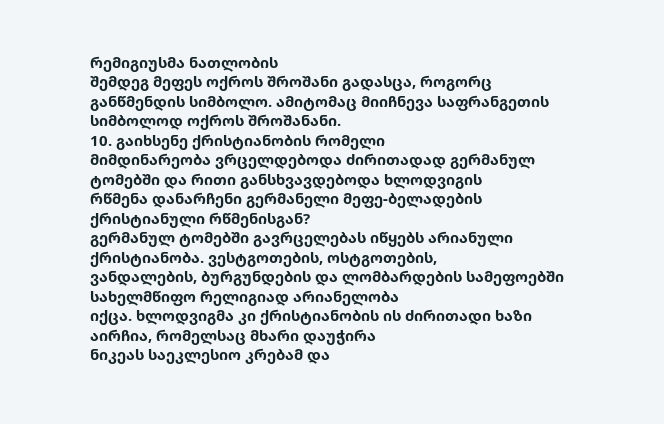რემიგიუსმა ნათლობის
შემდეგ მეფეს ოქროს შროშანი გადასცა, როგორც განწმენდის სიმბოლო. ამიტომაც მიიჩნევა საფრანგეთის სიმბოლოდ ოქროს შროშანანი.
10. გაიხსენე ქრისტიანობის რომელი
მიმდინარეობა ვრცელდებოდა ძირითადად გერმანულ ტომებში და რითი განსხვავდებოდა ხლოდვიგის
რწმენა დანარჩენი გერმანელი მეფე-ბელადების ქრისტიანული რწმენისგან?
გერმანულ ტომებში გავრცელებას იწყებს არიანული ქრისტიანობა. ვესტგოთების, ოსტგოთების,
ვანდალების, ბურგუნდების და ლომბარდების სამეფოებში სახელმწიფო რელიგიად არიანელობა
იქცა. ხლოდვიგმა კი ქრისტიანობის ის ძირითადი ხაზი აირჩია, რომელსაც მხარი დაუჭირა
ნიკეას საეკლესიო კრებამ და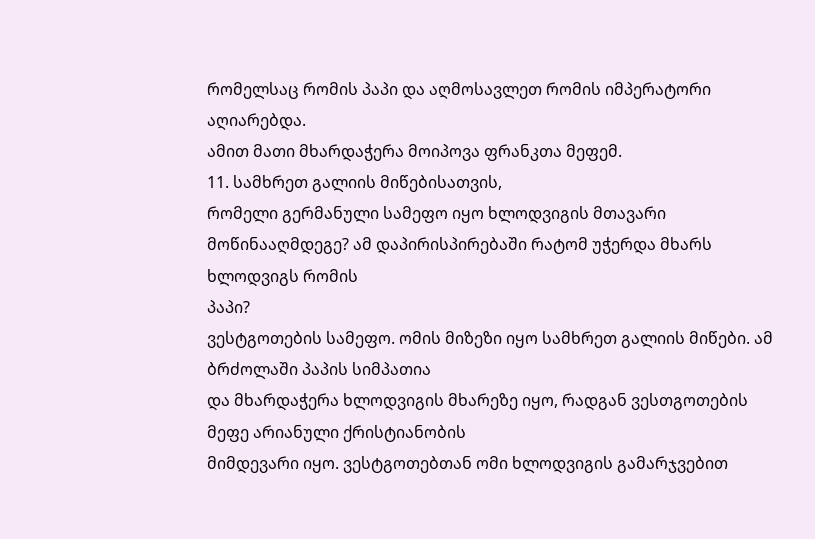რომელსაც რომის პაპი და აღმოსავლეთ რომის იმპერატორი აღიარებდა.
ამით მათი მხარდაჭერა მოიპოვა ფრანკთა მეფემ.
11. სამხრეთ გალიის მიწებისათვის,
რომელი გერმანული სამეფო იყო ხლოდვიგის მთავარი მოწინააღმდეგე? ამ დაპირისპირებაში რატომ უჭერდა მხარს ხლოდვიგს რომის
პაპი?
ვესტგოთების სამეფო. ომის მიზეზი იყო სამხრეთ გალიის მიწები. ამ ბრძოლაში პაპის სიმპათია
და მხარდაჭერა ხლოდვიგის მხარეზე იყო, რადგან ვესთგოთების მეფე არიანული ქრისტიანობის
მიმდევარი იყო. ვესტგოთებთან ომი ხლოდვიგის გამარჯვებით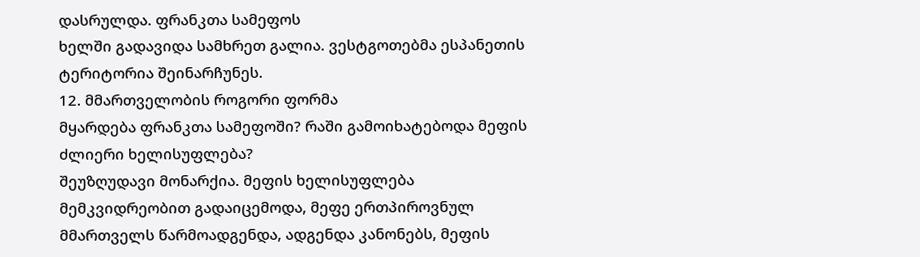დასრულდა. ფრანკთა სამეფოს
ხელში გადავიდა სამხრეთ გალია. ვესტგოთებმა ესპანეთის ტერიტორია შეინარჩუნეს.
12. მმართველობის როგორი ფორმა
მყარდება ფრანკთა სამეფოში? რაში გამოიხატებოდა მეფის ძლიერი ხელისუფლება?
შეუზღუდავი მონარქია. მეფის ხელისუფლება მემკვიდრეობით გადაიცემოდა, მეფე ერთპიროვნულ
მმართველს წარმოადგენდა, ადგენდა კანონებს, მეფის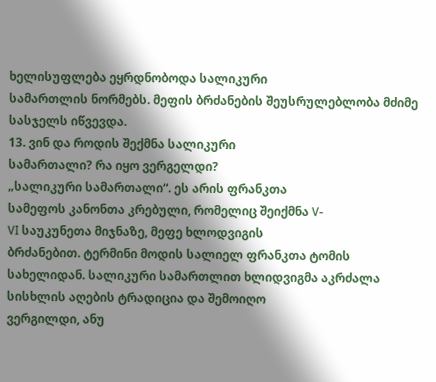ხელისუფლება ეყრდნობოდა სალიკური
სამართლის ნორმებს. მეფის ბრძანების შეუსრულებლობა მძიმე სასჯელს იწვევდა.
13. ვინ და როდის შექმნა სალიკური
სამართალი? რა იყო ვერგელდი?
„სალიკური სამართალი“. ეს არის ფრანკთა
სამეფოს კანონთა კრებული, რომელიც შეიქმნა V-
VI საუკუნეთა მიჯნაზე, მეფე ხლოდვიგის
ბრძანებით. ტერმინი მოდის სალიელ ფრანკთა ტომის
სახელიდან. სალიკური სამართლით ხლიდვიგმა აკრძალა სისხლის აღების ტრადიცია და შემოიღო
ვერგილდი, ანუ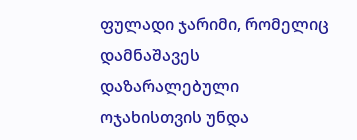ფულადი ჯარიმი, რომელიც
დამნაშავეს დაზარალებული ოჯახისთვის უნდა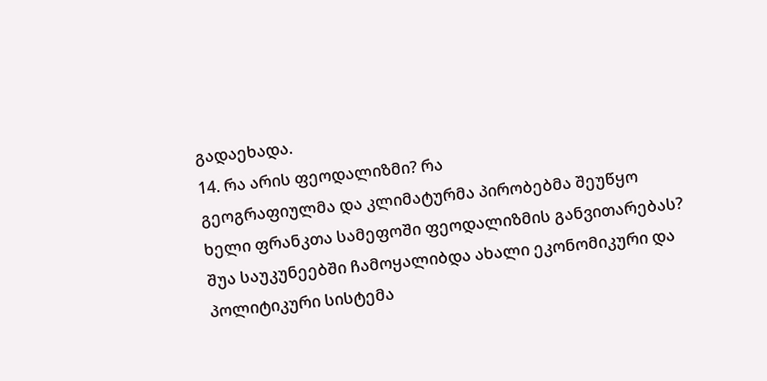გადაეხადა.
14. რა არის ფეოდალიზმი? რა
გეოგრაფიულმა და კლიმატურმა პირობებმა შეუწყო ხელი ფრანკთა სამეფოში ფეოდალიზმის განვითარებას?
შუა საუკუნეებში ჩამოყალიბდა ახალი ეკონომიკური და პოლიტიკური სისტემა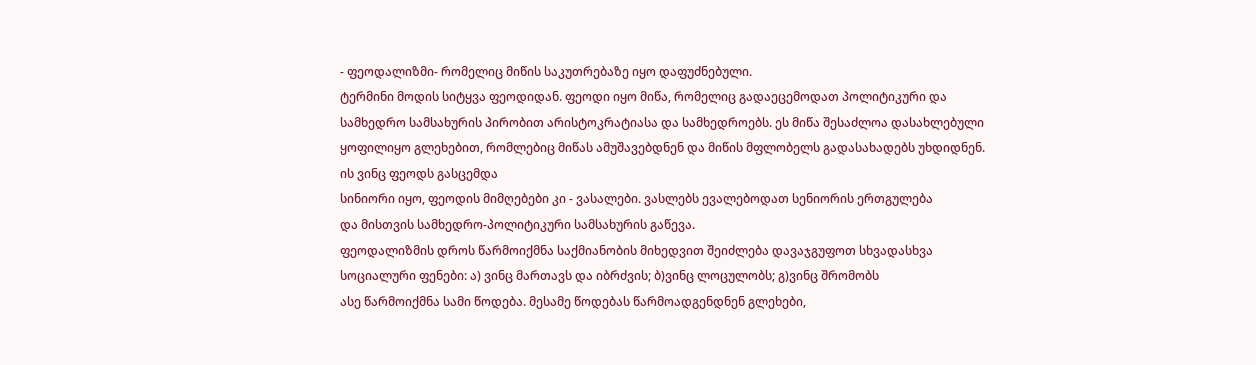- ფეოდალიზმი- რომელიც მიწის საკუთრებაზე იყო დაფუძნებული.
ტერმინი მოდის სიტყვა ფეოდიდან. ფეოდი იყო მიწა, რომელიც გადაეცემოდათ პოლიტიკური და
სამხედრო სამსახურის პირობით არისტოკრატიასა და სამხედროებს. ეს მიწა შესაძლოა დასახლებული
ყოფილიყო გლეხებით, რომლებიც მიწას ამუშავებდნენ და მიწის მფლობელს გადასახადებს უხდიდნენ.
ის ვინც ფეოდს გასცემდა
სინიორი იყო, ფეოდის მიმღებები კი - ვასალები. ვასლებს ევალებოდათ სენიორის ერთგულება
და მისთვის სამხედრო-პოლიტიკური სამსახურის გაწევა.
ფეოდალიზმის დროს წარმოიქმნა საქმიანობის მიხედვით შეიძლება დავაჯგუფოთ სხვადასხვა
სოციალური ფენები: ა) ვინც მართავს და იბრძვის; ბ)ვინც ლოცულობს; გ)ვინც შრომობს
ასე წარმოიქმნა სამი წოდება. მესამე წოდებას წარმოადგენდნენ გლეხები,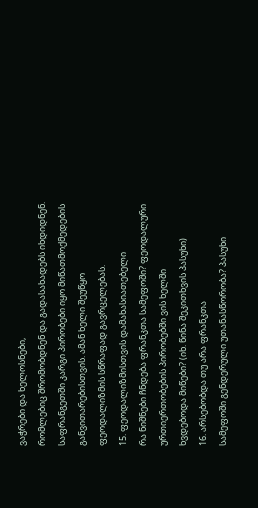ვაჭრები და ხელოსნები,
რომლებიც შრომობდნენ და გადასახადებს იხდიდნენ.
საფრანგეთში კარგი პირობები იყო მიწათმოქმედების განვითარებისთვის. ამან ხელი შეუწყო
ფეოდალიზმის სწრაფად გავრცელებას.
15. ფეოდალიზმისთვის დამახასიათებელი
რა ნიშნები ჩნდება ფრანკთა სამეფოში? ფეოდალური ურთიერთობების პირობებში ვის ხელში
ხვდებოდა მიწები? (იხ. წინა შეკითხვის პასუხი)
16. არსებობდა თუ არა ფრანკთა
სამეფოში გენდერული უთანასწორობა? პასუხი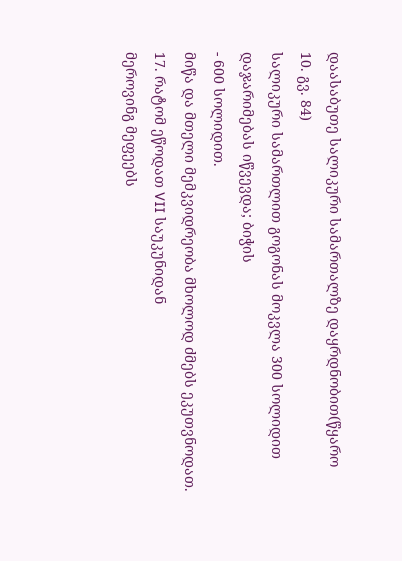დაასაბუთე სალიკური სამართალზე დაყრდნობით(წყარო
10. გვ. 84)
სალიკური სამართლით გოგონას მოკვლა 300 სოლიდით დაჯარიმებას იწვევდა; ბიჭის
- 600 სოლიდით.
მიწა და მთელი მემკვიდრეობა მხოლოდ ძმებს ეკუთვნოდათ.
17. რატომ ეწოდათ VII საუკუნიდან
მეროვინგ მეფეებს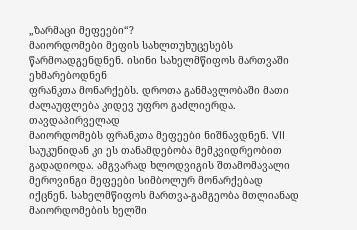„ზარმაცი მეფეები“?
მაიორდომები მეფის სახლთუხუცესებს წარმოადგენდნენ. ისინი სახელმწიფოს მართვაში ეხმარებოდნენ
ფრანკთა მონარქებს. დროთა განმავლობაში მათი ძალაუფლება კიდევ უფრო გაძლიერდა. თავდაპირველად
მაიორდომებს ფრანკთა მეფეები ნიშნავდნენ. VII საუკუნიდან კი ეს თანამდებობა მემკვიდრეობით
გადადიოდა. ამგვარად ხლოდვიგის შთამომავალი მეროვინგი მეფეები სიმბოლურ მონარქებად
იქცნენ. სახელმწიფოს მართვა-გამგეობა მთლიანად მაიორდომების ხელში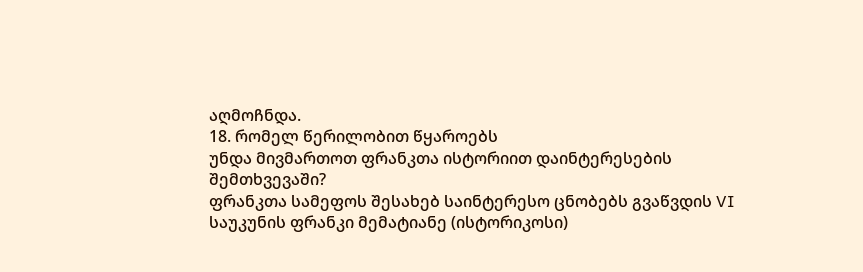აღმოჩნდა.
18. რომელ წერილობით წყაროებს
უნდა მივმართოთ ფრანკთა ისტორიით დაინტერესების შემთხვევაში?
ფრანკთა სამეფოს შესახებ საინტერესო ცნობებს გვაწვდის VI საუკუნის ფრანკი მემატიანე (ისტორიკოსი)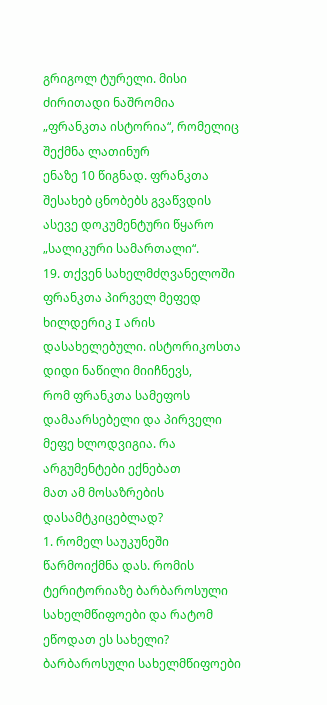გრიგოლ ტურელი. მისი ძირითადი ნაშრომია
„ფრანკთა ისტორია“, რომელიც შექმნა ლათინურ
ენაზე 10 წიგნად. ფრანკთა შესახებ ცნობებს გვაწვდის ასევე დოკუმენტური წყარო „სალიკური სამართალი“.
19. თქვენ სახელმძღვანელოში
ფრანკთა პირველ მეფედ ხილდერიკ I არის დასახელებული. ისტორიკოსთა დიდი ნაწილი მიიჩნევს,
რომ ფრანკთა სამეფოს დამაარსებელი და პირველი მეფე ხლოდვიგია. რა არგუმენტები ექნებათ
მათ ამ მოსაზრების დასამტკიცებლად?
1. რომელ საუკუნეში წარმოიქმნა დას. რომის ტერიტორიაზე ბარბაროსული სახელმწიფოები და რატომ ეწოდათ ეს სახელი?
ბარბაროსული სახელმწიფოები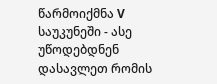წარმოიქმნა V საუკუნეში - ასე უწოდებდნენ დასავლეთ რომის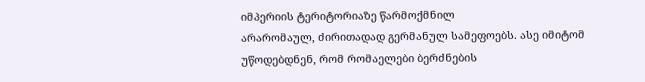იმპერიის ტერიტორიაზე წარმოქმნილ
არარომაულ, ძირითადად გერმანულ სამეფოებს. ასე იმიტომ უწოდებდნენ, რომ რომაელები ბერძნების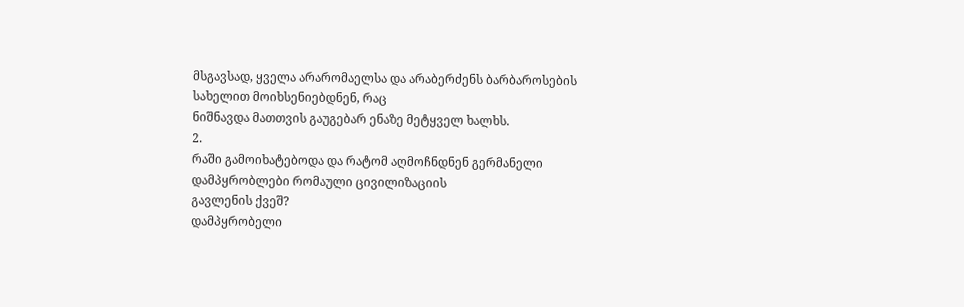მსგავსად, ყველა არარომაელსა და არაბერძენს ბარბაროსების სახელით მოიხსენიებდნენ, რაც
ნიშნავდა მათთვის გაუგებარ ენაზე მეტყველ ხალხს.
2.
რაში გამოიხატებოდა და რატომ აღმოჩნდნენ გერმანელი დამპყრობლები რომაული ცივილიზაციის
გავლენის ქვეშ?
დამპყრობელი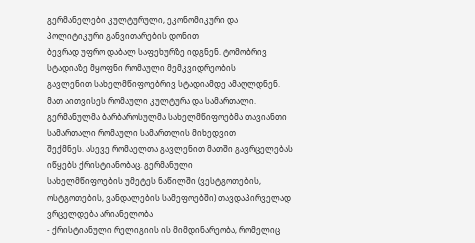გერმანელები კულტურული, ეკონომიკური და პოლიტიკური განვითარების დონით
ბევრად უფრო დაბალ საფეხურზე იდგნენ. ტომობრივ სტადიაზე მყოფნი რომაული მემკვიდრეობის
გავლენით სახელმწიფოებრივ სტადიამდე ამაღლდნენ. მათ აითვისეს რომაული კულტურა და სამართალი.
გერმანულმა ბარბაროსულმა სახელმწიფოებმა თავიანთი სამართალი რომაული სამართლის მიხედვით
შექმნეს. ასევე რომაელთა გავლენით მათში გავრცელებას იწყებს ქრისტიანობაც. გერმანული
სახელმწიფოების უმეტეს ნაწილში (ვესტგოთების, ოსტგოთების, ვანდალების სამეფოებში) თავდაპირველად
ვრცელდება არიანელობა
- ქრისტიანული რელიგიის ის მიმდინარეობა, რომელიც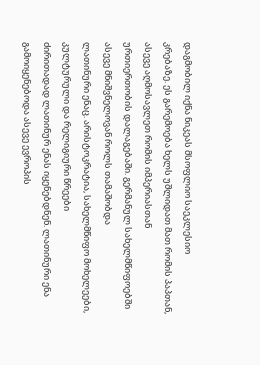დაგმობილ იქნა ნიკეას მსოფლიო საეკლესიო
კრებაზე. ეს გარემოება ხელს უშლიდათ მათ რომის პაპთან, ასევე აღმოსავლეთ რომის იმპერიასთან
ურთიერთობის დალაგებაში. გერმანულ სახელმწიფოებში ასევე მნიშვნელოვან როლს თამაშობდა
ლათინური ენაც. არისტოკრატია, სახელმწიფო მოხელეები, კულტურული და რელიგიური წრეები
ძირითადად ლათინურ ენას იყენებდნენ. ლათინური ენა გამოიყენებოდა ასევე ევროპის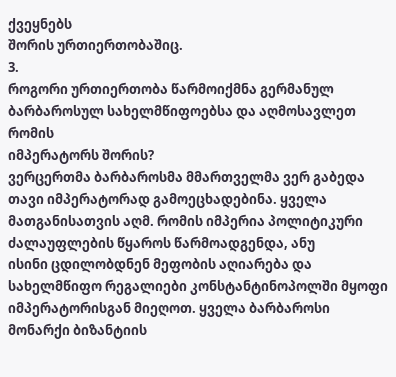ქვეყნებს
შორის ურთიერთობაშიც.
3.
როგორი ურთიერთობა წარმოიქმნა გერმანულ ბარბაროსულ სახელმწიფოებსა და აღმოსავლეთ რომის
იმპერატორს შორის?
ვერცერთმა ბარბაროსმა მმართველმა ვერ გაბედა თავი იმპერატორად გამოეცხადებინა. ყველა
მათგანისათვის აღმ. რომის იმპერია პოლიტიკური ძალაუფლების წყაროს წარმოადგენდა, ანუ
ისინი ცდილობდნენ მეფობის აღიარება და სახელმწიფო რეგალიები კონსტანტინოპოლში მყოფი
იმპერატორისგან მიეღოთ. ყველა ბარბაროსი მონარქი ბიზანტიის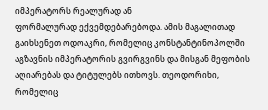იმპერატორს რეალურად ან
ფორმალურად ექვემდებარებოდა. ამის მაგალითად გაიხსენეთ ოდოაკრი, რომელიც კონსტანტინოპოლში
აგზავნის იმპერატორის გვირგვინს და მისგან მეფობის აღიარებას და ტიტულებს ითხოვს. თეოდორიხი,
რომელიც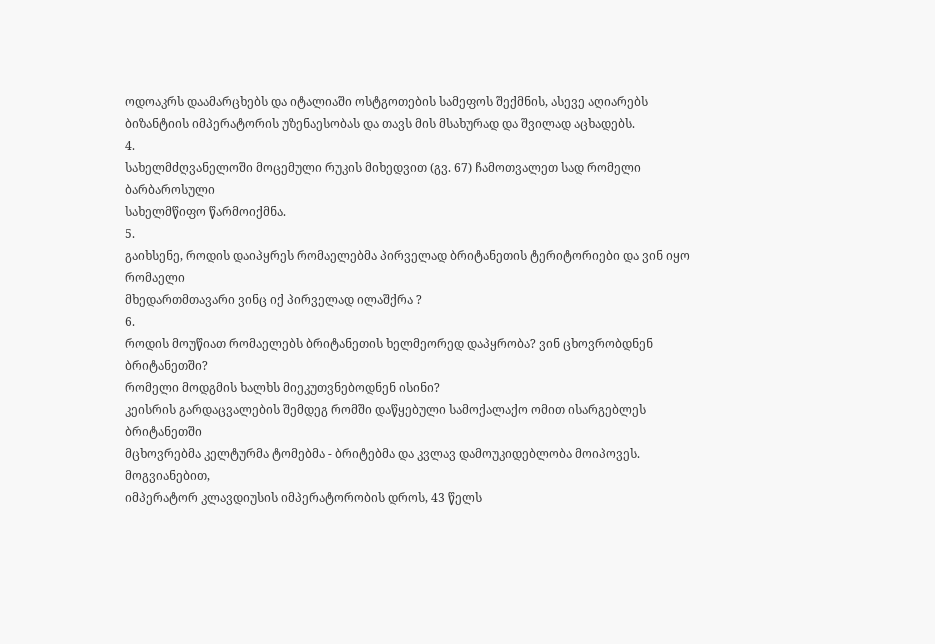ოდოაკრს დაამარცხებს და იტალიაში ოსტგოთების სამეფოს შექმნის, ასევე აღიარებს
ბიზანტიის იმპერატორის უზენაესობას და თავს მის მსახურად და შვილად აცხადებს.
4.
სახელმძღვანელოში მოცემული რუკის მიხედვით (გვ. 67) ჩამოთვალეთ სად რომელი ბარბაროსული
სახელმწიფო წარმოიქმნა.
5.
გაიხსენე, როდის დაიპყრეს რომაელებმა პირველად ბრიტანეთის ტერიტორიები და ვინ იყო რომაელი
მხედართმთავარი ვინც იქ პირველად ილაშქრა ?
6.
როდის მოუწიათ რომაელებს ბრიტანეთის ხელმეორედ დაპყრობა? ვინ ცხოვრობდნენ ბრიტანეთში?
რომელი მოდგმის ხალხს მიეკუთვნებოდნენ ისინი?
კეისრის გარდაცვალების შემდეგ რომში დაწყებული სამოქალაქო ომით ისარგებლეს ბრიტანეთში
მცხოვრებმა კელტურმა ტომებმა - ბრიტებმა და კვლავ დამოუკიდებლობა მოიპოვეს. მოგვიანებით,
იმპერატორ კლავდიუსის იმპერატორობის დროს, 43 წელს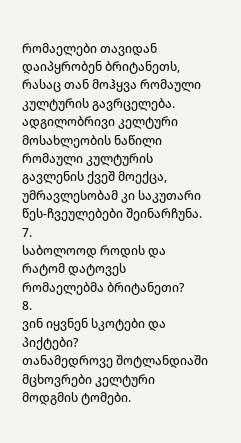რომაელები თავიდან დაიპყრობენ ბრიტანეთს,
რასაც თან მოჰყვა რომაული კულტურის გავრცელება. ადგილობრივი კელტური მოსახლეობის ნაწილი
რომაული კულტურის გავლენის ქვეშ მოექცა, უმრავლესობამ კი საკუთარი წეს-ჩვეულებები შეინარჩუნა.
7.
საბოლოოდ როდის და რატომ დატოვეს რომაელებმა ბრიტანეთი?
8.
ვინ იყვნენ სკოტები და პიქტები?
თანამედროვე შოტლანდიაში მცხოვრები კელტური მოდგმის ტომები.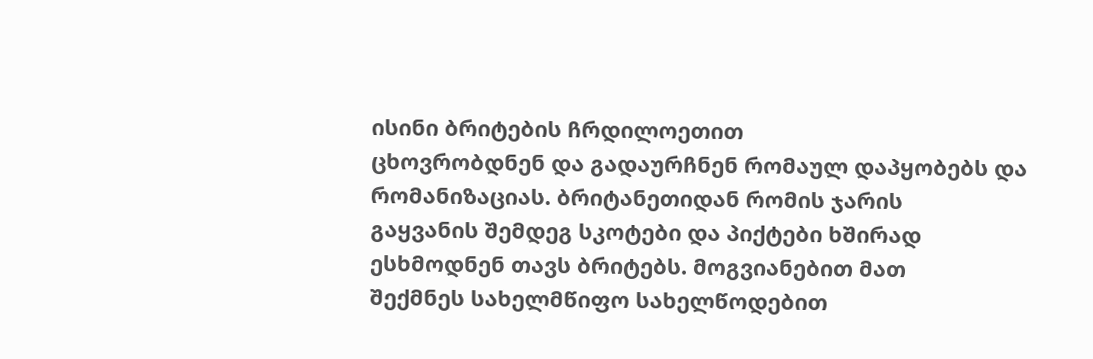ისინი ბრიტების ჩრდილოეთით
ცხოვრობდნენ და გადაურჩნენ რომაულ დაპყობებს და რომანიზაციას. ბრიტანეთიდან რომის ჯარის
გაყვანის შემდეგ სკოტები და პიქტები ხშირად ესხმოდნენ თავს ბრიტებს. მოგვიანებით მათ
შექმნეს სახელმწიფო სახელწოდებით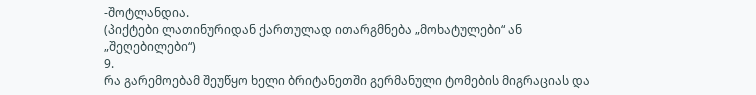-შოტლანდია.
(პიქტები ლათინურიდან ქართულად ითარგმნება „მოხატულები“ ან „შეღებილები“)
9.
რა გარემოებამ შეუწყო ხელი ბრიტანეთში გერმანული ტომების მიგრაციას და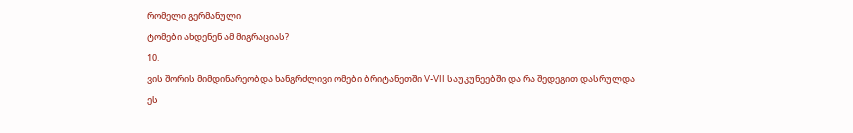რომელი გერმანული
ტომები ახდენენ ამ მიგრაციას?
10.
ვის შორის მიმდინარეობდა ხანგრძლივი ომები ბრიტანეთში V-VII საუკუნეებში და რა შედეგით დასრულდა
ეს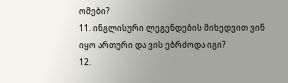ომები?
11. ინგლისური ლეგენდების მიხედვით ვინ იყო ართური და ვის ებრძოდა იგი?
12.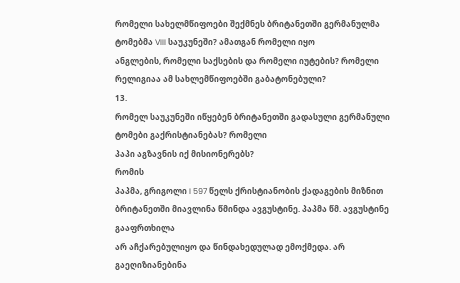რომელი სახელმწიფოები შექმნეს ბრიტანეთში გერმანულმა ტომებმა VIII საუკუნეში? ამათგან რომელი იყო
ანგლების, რომელი საქსების და რომელი იუტების? რომელი რელიგიაა ამ სახლემწიფოებში გაბატონებული?
13.
რომელ საუკუნეში იწყებენ ბრიტანეთში გადასული გერმანული ტომები გაქრისტიანებას? რომელი
პაპი აგზავნის იქ მისიონერებს?
რომის
პაპმა, გრიგოლი I 597 წელს ქრისტიანობის ქადაგების მიზნით ბრიტანეთში მიავლინა წმინდა ავგუსტინე. პაპმა წმ. ავგუსტინე გააფრთხილა
არ აჩქარებულიყო და წინდახედულად ემოქმედა. არ გაეღიზიანებინა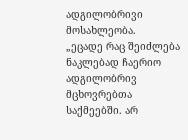ადგილობრივი მოსახლეობა.
„ეცადე რაც შეიძლება ნაკლებად ჩაერიო ადგილობრივ მცხოვრებთა საქმეებში. არ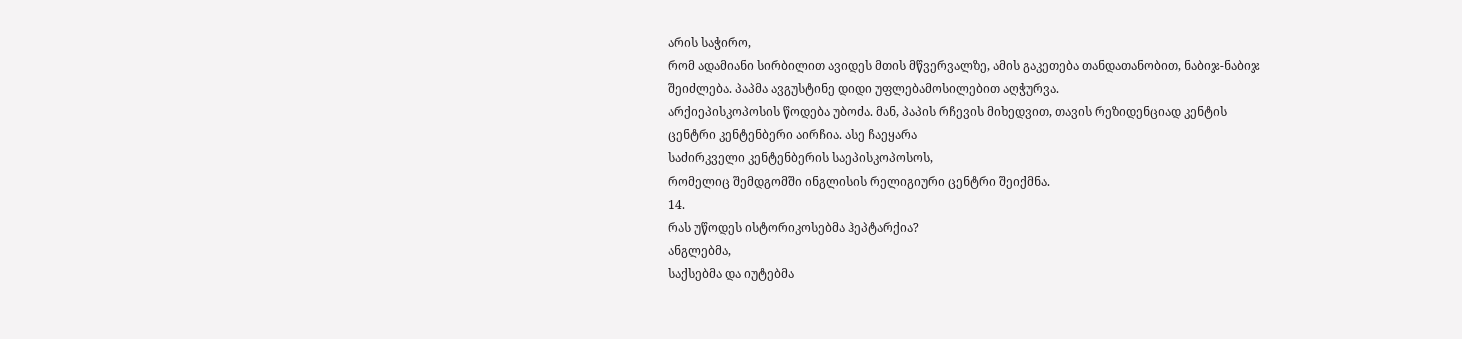არის საჭირო,
რომ ადამიანი სირბილით ავიდეს მთის მწვერვალზე, ამის გაკეთება თანდათანობით, ნაბიჯ-ნაბიჯ
შეიძლება. პაპმა ავგუსტინე დიდი უფლებამოსილებით აღჭურვა.
არქიეპისკოპოსის წოდება უბოძა. მან, პაპის რჩევის მიხედვით, თავის რეზიდენციად კენტის
ცენტრი კენტენბერი აირჩია. ასე ჩაეყარა
საძირკველი კენტენბერის საეპისკოპოსოს,
რომელიც შემდგომში ინგლისის რელიგიური ცენტრი შეიქმნა.
14.
რას უწოდეს ისტორიკოსებმა ჰეპტარქია?
ანგლებმა,
საქსებმა და იუტებმა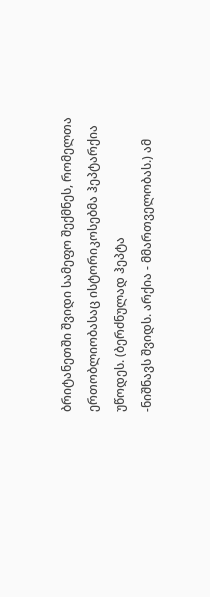ბრიტანეთში შვიდი სამეფო შექმნეს, რომელთა ერთობლიობასაც ისტორიკოსებმა ჰეპტარქია უწოდეს. (ბერძნულად ჰეპტა
-ნიშნავს შვიდს. არქია - მმართველობას.) ამ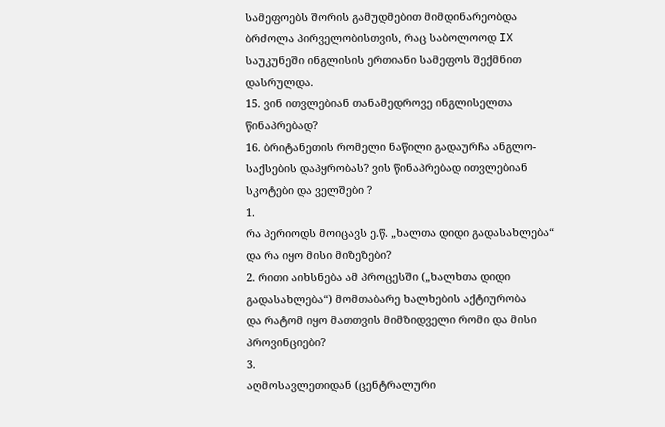სამეფოებს შორის გამუდმებით მიმდინარეობდა
ბრძოლა პირველობისთვის, რაც საბოლოოდ IX საუკუნეში ინგლისის ერთიანი სამეფოს შექმნით
დასრულდა.
15. ვინ ითვლებიან თანამედროვე ინგლისელთა წინაპრებად?
16. ბრიტანეთის რომელი ნაწილი გადაურჩა ანგლო-საქსების დაპყრობას? ვის წინაპრებად ითვლებიან
სკოტები და ველშები ?
1.
რა პერიოდს მოიცავს ე.წ. „ხალთა დიდი გადასახლება“ და რა იყო მისი მიზეზები?
2. რითი აიხსნება ამ პროცესში („ხალხთა დიდი გადასახლება“) მომთაბარე ხალხების აქტიურობა
და რატომ იყო მათთვის მიმზიდველი რომი და მისი პროვინციები?
3.
აღმოსავლეთიდან (ცენტრალური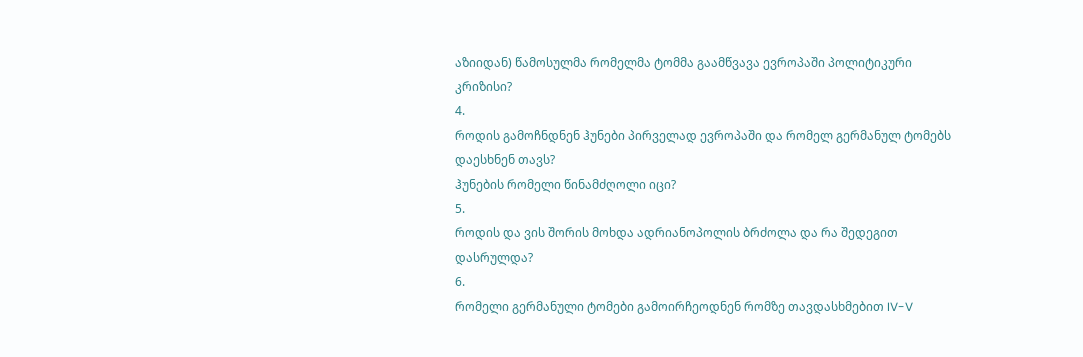აზიიდან) წამოსულმა რომელმა ტომმა გაამწვავა ევროპაში პოლიტიკური
კრიზისი?
4.
როდის გამოჩნდნენ ჰუნები პირველად ევროპაში და რომელ გერმანულ ტომებს დაესხნენ თავს?
ჰუნების რომელი წინამძღოლი იცი?
5.
როდის და ვის შორის მოხდა ადრიანოპოლის ბრძოლა და რა შედეგით დასრულდა?
6.
რომელი გერმანული ტომები გამოირჩეოდნენ რომზე თავდასხმებით IV-V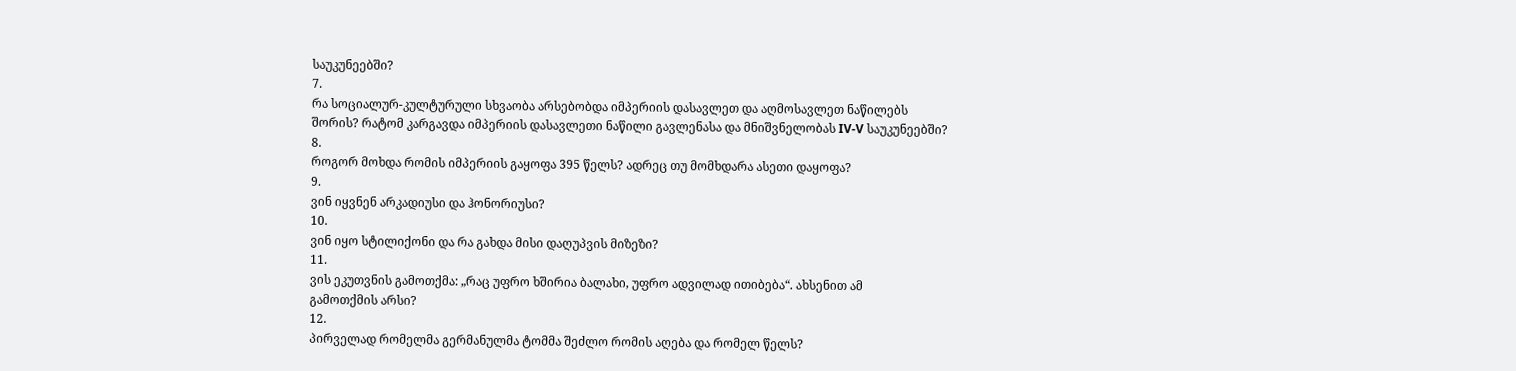საუკუნეებში?
7.
რა სოციალურ-კულტურული სხვაობა არსებობდა იმპერიის დასავლეთ და აღმოსავლეთ ნაწილებს
შორის? რატომ კარგავდა იმპერიის დასავლეთი ნაწილი გავლენასა და მნიშვნელობას IV-V საუკუნეებში?
8.
როგორ მოხდა რომის იმპერიის გაყოფა 395 წელს? ადრეც თუ მომხდარა ასეთი დაყოფა?
9.
ვინ იყვნენ არკადიუსი და ჰონორიუსი?
10.
ვინ იყო სტილიქონი და რა გახდა მისი დაღუპვის მიზეზი?
11.
ვის ეკუთვნის გამოთქმა: „რაც უფრო ხშირია ბალახი, უფრო ადვილად ითიბება“. ახსენით ამ
გამოთქმის არსი?
12.
პირველად რომელმა გერმანულმა ტომმა შეძლო რომის აღება და რომელ წელს?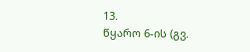13.
წყარო 6-ის (გვ.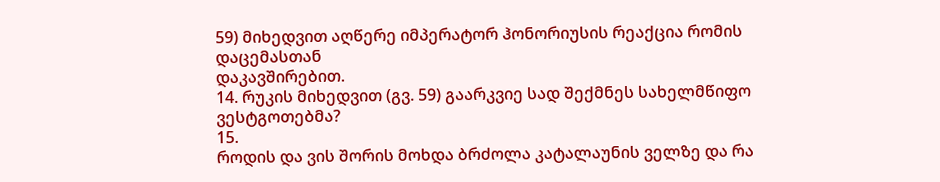59) მიხედვით აღწერე იმპერატორ ჰონორიუსის რეაქცია რომის დაცემასთან
დაკავშირებით.
14. რუკის მიხედვით (გვ. 59) გაარკვიე სად შექმნეს სახელმწიფო ვესტგოთებმა?
15.
როდის და ვის შორის მოხდა ბრძოლა კატალაუნის ველზე და რა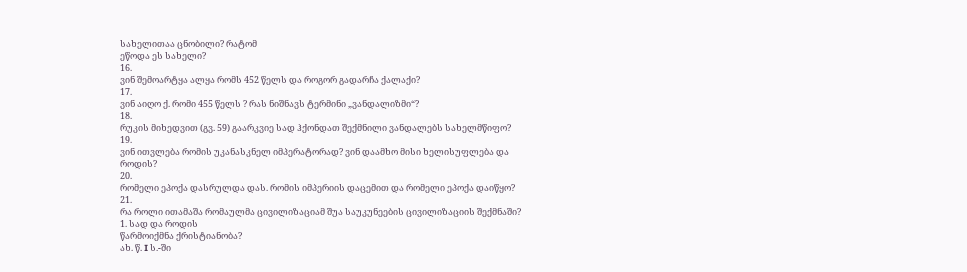სახელითაა ცნობილი? რატომ
ეწოდა ეს სახელი?
16.
ვინ შემოარტყა ალყა რომს 452 წელს და როგორ გადარჩა ქალაქი?
17.
ვინ აიღო ქ. რომი 455 წელს ? რას ნიშნავს ტერმინი „ვანდალიზმი“?
18.
რუკის მიხედვით (გვ. 59) გაარკვიე სად ჰქონდათ შექმნილი ვანდალებს სახელმწიფო?
19.
ვინ ითვლება რომის უკანასკნელ იმპერატორად? ვინ დაამხო მისი ხელისუფლება და როდის?
20.
რომელი ეპოქა დასრულდა დას. რომის იმპერიის დაცემით და რომელი ეპოქა დაიწყო?
21.
რა როლი ითამაშა რომაულმა ცივილიზაციამ შუა საუკუნეების ცივილიზაციის შექმნაში?
1. სად და როდის
წარმოიქმნა ქრისტიანობა?
ახ. წ. I ს.-ში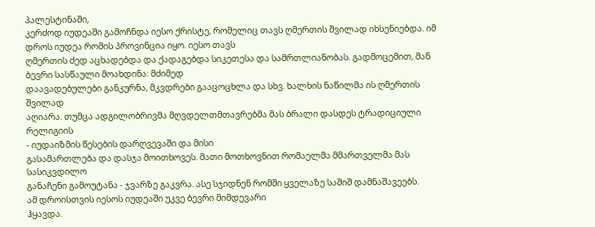პალესტინაში,
კერძოდ იუდეაში გამოჩნდა იესო ქრისტე, რომელიც თავს ღმერთის შვილად იხსენიებდა. იმ
დროს იუდეა რომის პროვინცია იყო. იესო თავს
ღმერთის ძედ აცხადებდა და ქადაგებდა სიკეთესა და სამრთლიანობას. გადმოცემით, მან ბევრი სასწაული მოახდინა: მძიმედ
დაავადებულები განკურნა, მკვდრები გააცოცხლა და სხვ. ხალხის ნაწილმა ის ღმერთის შვილად
აღიარა. თუმცა ადგილობრივმა მღვდელთმთავრებმა მას ბრალი დასდეს ტრადიციული რელიგიის
- იუდაიზმის წესების დარღვევაში და მისი
გასამართლება და დასჯა მოითხოვეს. მათი მოთხოვნით რომაელმა მმართველმა მას სასიკვდილო
განაჩენი გამოუტანა - ჯვარზე გაკვრა. ასე სჯიდნენ რომში ყველაზე საშიშ დამნაშავეებს.
ამ დროისთვის იესოს იუდეაში უკვე ბევრი მიმდევარი
ჰყავდა.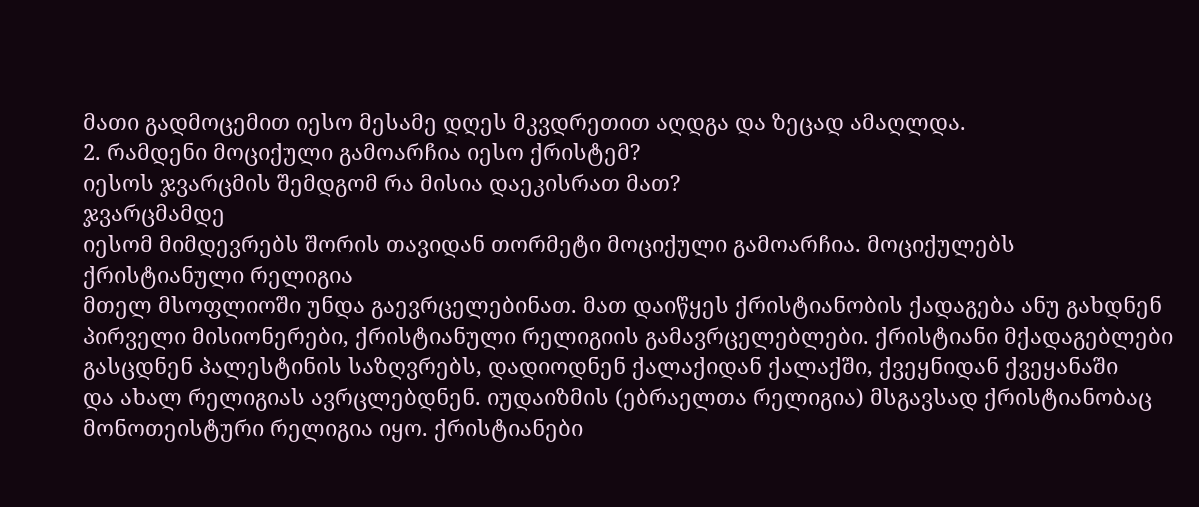მათი გადმოცემით იესო მესამე დღეს მკვდრეთით აღდგა და ზეცად ამაღლდა.
2. რამდენი მოციქული გამოარჩია იესო ქრისტემ?
იესოს ჯვარცმის შემდგომ რა მისია დაეკისრათ მათ?
ჯვარცმამდე
იესომ მიმდევრებს შორის თავიდან თორმეტი მოციქული გამოარჩია. მოციქულებს
ქრისტიანული რელიგია
მთელ მსოფლიოში უნდა გაევრცელებინათ. მათ დაიწყეს ქრისტიანობის ქადაგება ანუ გახდნენ
პირველი მისიონერები, ქრისტიანული რელიგიის გამავრცელებლები. ქრისტიანი მქადაგებლები
გასცდნენ პალესტინის საზღვრებს, დადიოდნენ ქალაქიდან ქალაქში, ქვეყნიდან ქვეყანაში
და ახალ რელიგიას ავრცლებდნენ. იუდაიზმის (ებრაელთა რელიგია) მსგავსად ქრისტიანობაც
მონოთეისტური რელიგია იყო. ქრისტიანები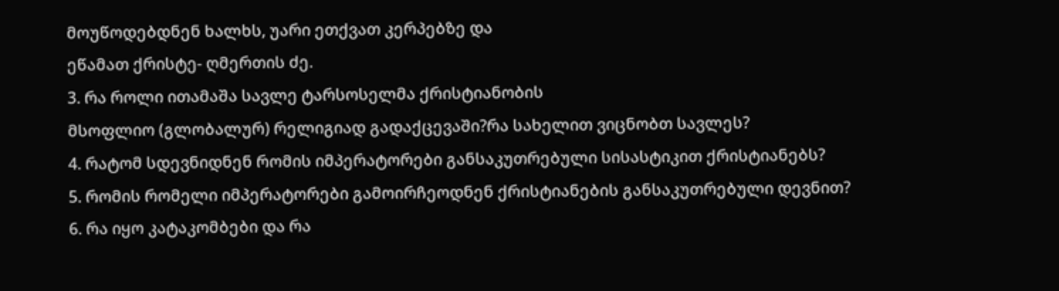მოუწოდებდნენ ხალხს, უარი ეთქვათ კერპებზე და
ეწამათ ქრისტე- ღმერთის ძე.
3. რა როლი ითამაშა სავლე ტარსოსელმა ქრისტიანობის
მსოფლიო (გლობალურ) რელიგიად გადაქცევაში?რა სახელით ვიცნობთ სავლეს?
4. რატომ სდევნიდნენ რომის იმპერატორები განსაკუთრებული სისასტიკით ქრისტიანებს?
5. რომის რომელი იმპერატორები გამოირჩეოდნენ ქრისტიანების განსაკუთრებული დევნით?
6. რა იყო კატაკომბები და რა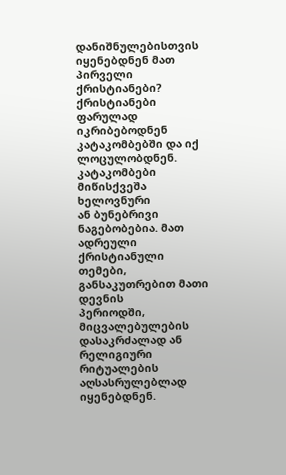დანიშნულებისთვის იყენებდნენ მათ პირველი ქრისტიანები?
ქრისტიანები
ფარულად იკრიბებოდნენ კატაკომბებში და იქ ლოცულობდნენ. კატაკომბები მიწისქვეშა ხელოვნური
ან ბუნებრივი ნაგებობებია. მათ ადრეული ქრისტიანული თემები, განსაკუთრებით მათი დევნის
პერიოდში, მიცვალებულების დასაკრძალად ან რელიგიური რიტუალების აღსასრულებლად იყენებდნენ.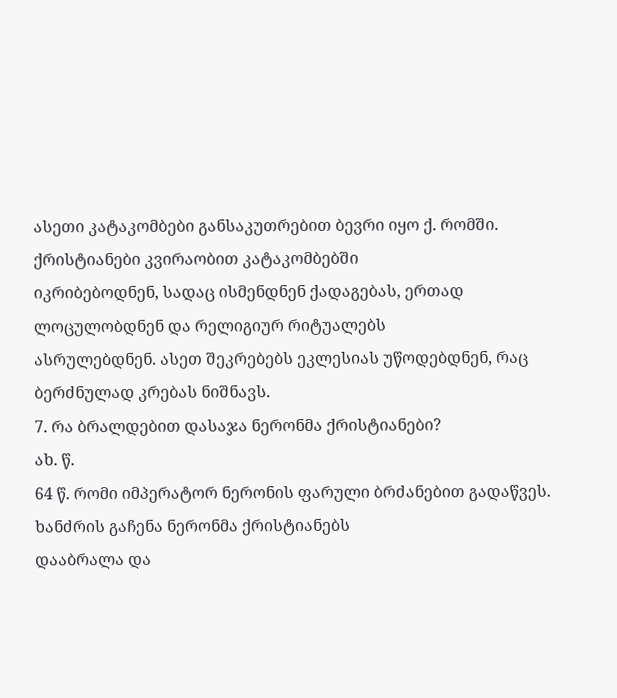ასეთი კატაკომბები განსაკუთრებით ბევრი იყო ქ. რომში. ქრისტიანები კვირაობით კატაკომბებში
იკრიბებოდნენ, სადაც ისმენდნენ ქადაგებას, ერთად ლოცულობდნენ და რელიგიურ რიტუალებს
ასრულებდნენ. ასეთ შეკრებებს ეკლესიას უწოდებდნენ, რაც ბერძნულად კრებას ნიშნავს.
7. რა ბრალდებით დასაჯა ნერონმა ქრისტიანები?
ახ. წ.
64 წ. რომი იმპერატორ ნერონის ფარული ბრძანებით გადაწვეს. ხანძრის გაჩენა ნერონმა ქრისტიანებს
დააბრალა და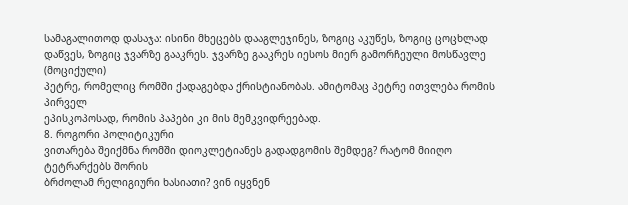სამაგალითოდ დასაჯა: ისინი მხეცებს დააგლეჯინეს, ზოგიც აკუწეს, ზოგიც ცოცხლად
დაწვეს, ზოგიც ჯვარზე გააკრეს. ჯვარზე გააკრეს იესოს მიერ გამორჩეული მოსწავლე (მოციქული)
პეტრე, რომელიც რომში ქადაგებდა ქრისტიანობას. ამიტომაც პეტრე ითვლება რომის პირველ
ეპისკოპოსად, რომის პაპები კი მის მემკვიდრეებად.
8. როგორი პოლიტიკური
ვითარება შეიქმნა რომში დიოკლეტიანეს გადადგომის შემდეგ? რატომ მიიღო ტეტრარქებს შორის
ბრძოლამ რელიგიური ხასიათი? ვინ იყვნენ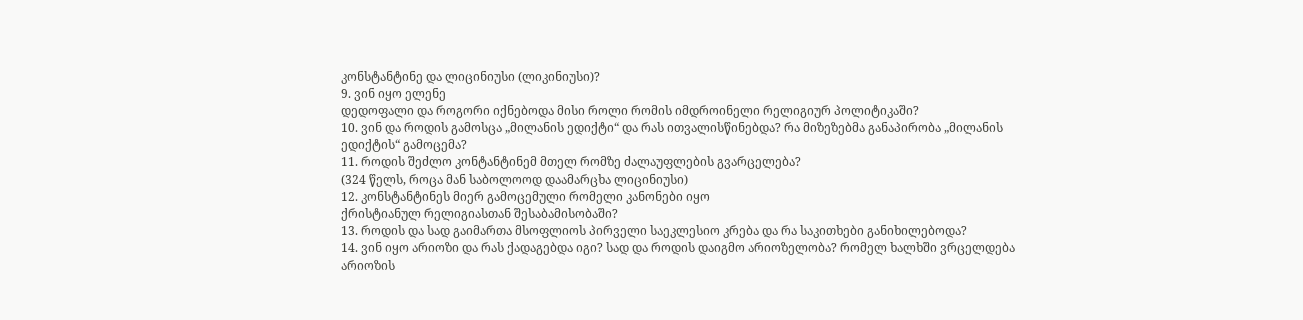კონსტანტინე და ლიცინიუსი (ლიკინიუსი)?
9. ვინ იყო ელენე
დედოფალი და როგორი იქნებოდა მისი როლი რომის იმდროინელი რელიგიურ პოლიტიკაში?
10. ვინ და როდის გამოსცა „მილანის ედიქტი“ და რას ითვალისწინებდა? რა მიზეზებმა განაპირობა „მილანის ედიქტის“ გამოცემა?
11. როდის შეძლო კონტანტინემ მთელ რომზე ძალაუფლების გვარცელება?
(324 წელს, როცა მან საბოლოოდ დაამარცხა ლიცინიუსი)
12. კონსტანტინეს მიერ გამოცემული რომელი კანონები იყო
ქრისტიანულ რელიგიასთან შესაბამისობაში?
13. როდის და სად გაიმართა მსოფლიოს პირველი საეკლესიო კრება და რა საკითხები განიხილებოდა?
14. ვინ იყო არიოზი და რას ქადაგებდა იგი? სად და როდის დაიგმო არიოზელობა? რომელ ხალხში ვრცელდება არიოზის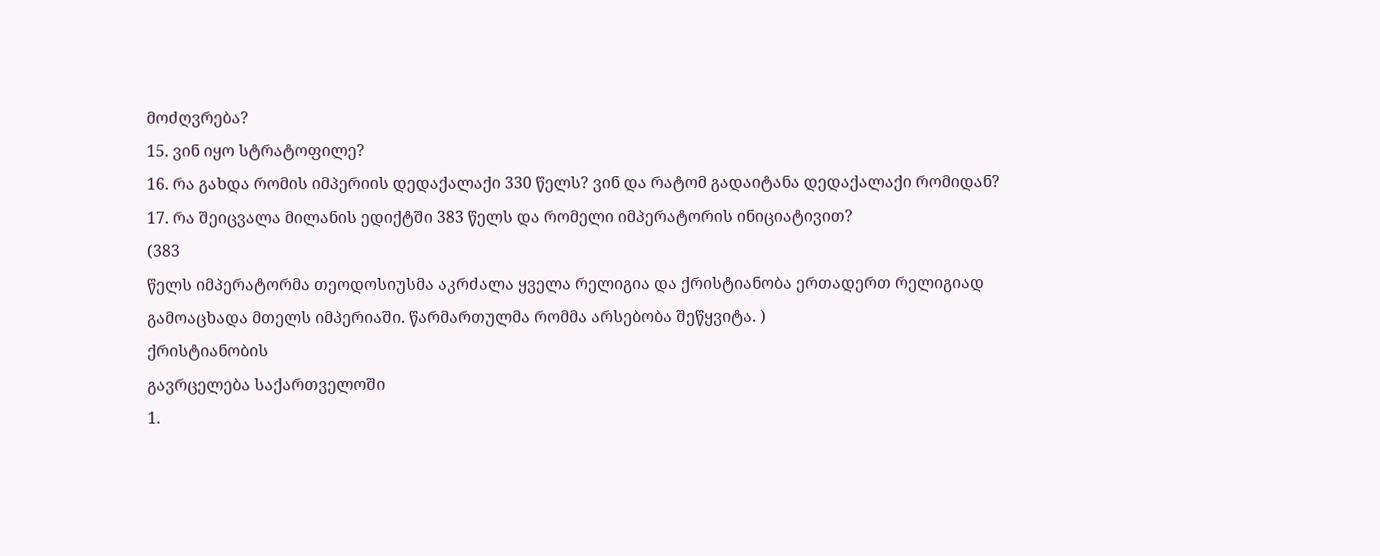მოძღვრება?
15. ვინ იყო სტრატოფილე?
16. რა გახდა რომის იმპერიის დედაქალაქი 330 წელს? ვინ და რატომ გადაიტანა დედაქალაქი რომიდან?
17. რა შეიცვალა მილანის ედიქტში 383 წელს და რომელი იმპერატორის ინიციატივით?
(383
წელს იმპერატორმა თეოდოსიუსმა აკრძალა ყველა რელიგია და ქრისტიანობა ერთადერთ რელიგიად
გამოაცხადა მთელს იმპერიაში. წარმართულმა რომმა არსებობა შეწყვიტა. )
ქრისტიანობის
გავრცელება საქართველოში
1.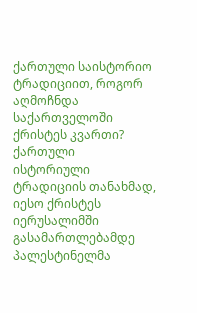ქართული საისტორიო
ტრადიციით, როგორ აღმოჩნდა საქართველოში ქრისტეს კვართი?
ქართული
ისტორიული ტრადიციის თანახმად, იესო ქრისტეს იერუსალიმში გასამართლებამდე პალესტინელმა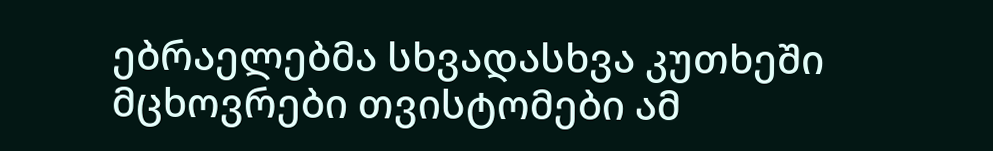ებრაელებმა სხვადასხვა კუთხეში მცხოვრები თვისტომები ამ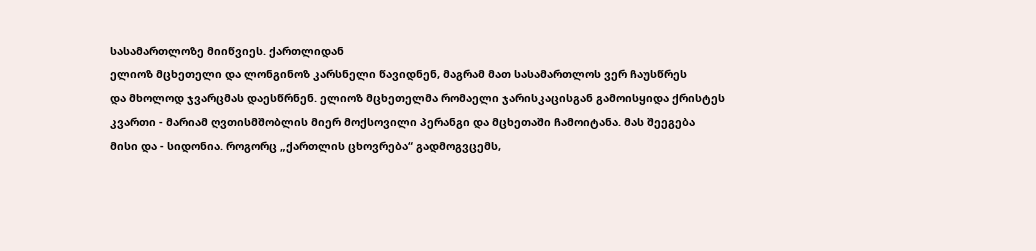სასამართლოზე მიიწვიეს. ქართლიდან
ელიოზ მცხეთელი და ლონგინოზ კარსნელი წავიდნენ, მაგრამ მათ სასამართლოს ვერ ჩაუსწრეს
და მხოლოდ ჯვარცმას დაესწრნენ. ელიოზ მცხეთელმა რომაელი ჯარისკაცისგან გამოისყიდა ქრისტეს
კვართი - მარიამ ღვთისმშობლის მიერ მოქსოვილი პერანგი და მცხეთაში ჩამოიტანა. მას შეეგება
მისი და - სიდონია. როგორც „ქართლის ცხოვრება“ გადმოგვცემს,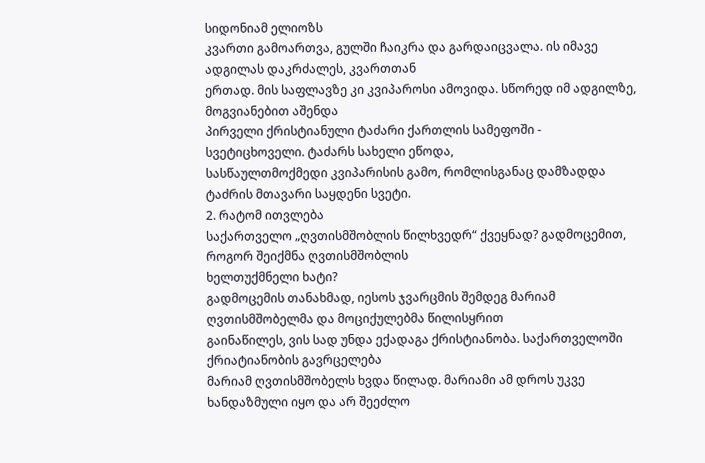სიდონიამ ელიოზს
კვართი გამოართვა, გულში ჩაიკრა და გარდაიცვალა. ის იმავე ადგილას დაკრძალეს, კვართთან
ერთად. მის საფლავზე კი კვიპაროსი ამოვიდა. სწორედ იმ ადგილზე, მოგვიანებით აშენდა
პირველი ქრისტიანული ტაძარი ქართლის სამეფოში - სვეტიცხოველი. ტაძარს სახელი ეწოდა,
სასწაულთმოქმედი კვიპარისის გამო, რომლისგანაც დამზადდა ტაძრის მთავარი საყდენი სვეტი.
2. რატომ ითვლება
საქართველო „ღვთისმშობლის წილხვედრ“ ქვეყნად? გადმოცემით, როგორ შეიქმნა ღვთისმშობლის
ხელთუქმნელი ხატი?
გადმოცემის თანახმად, იესოს ჯვარცმის შემდეგ მარიამ ღვთისმშობელმა და მოციქულებმა წილისყრით
გაინაწილეს, ვის სად უნდა ექადაგა ქრისტიანობა. საქართველოში ქრიატიანობის გავრცელება
მარიამ ღვთისმშობელს ხვდა წილად. მარიამი ამ დროს უკვე ხანდაზმული იყო და არ შეეძლო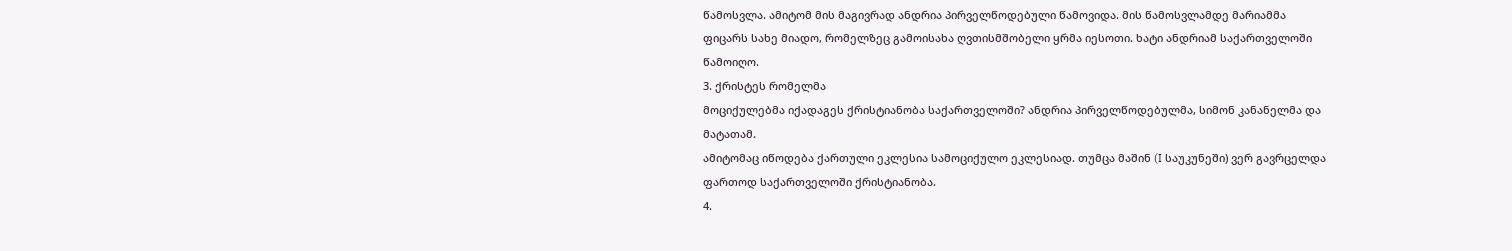წამოსვლა. ამიტომ მის მაგივრად ანდრია პირველწოდებული წამოვიდა. მის წამოსვლამდე მარიამმა
ფიცარს სახე მიადო, რომელზეც გამოისახა ღვთისმშობელი ყრმა იესოთი. ხატი ანდრიამ საქართველოში
წამოიღო.
3. ქრისტეს რომელმა
მოციქულებმა იქადაგეს ქრისტიანობა საქართველოში? ანდრია პირველწოდებულმა, სიმონ კანანელმა და მატათამ.
ამიტომაც იწოდება ქართული ეკლესია სამოციქულო ეკლესიად. თუმცა მაშინ (I საუკუნეში) ვერ გავრცელდა ფართოდ საქართველოში ქრისტიანობა.
4.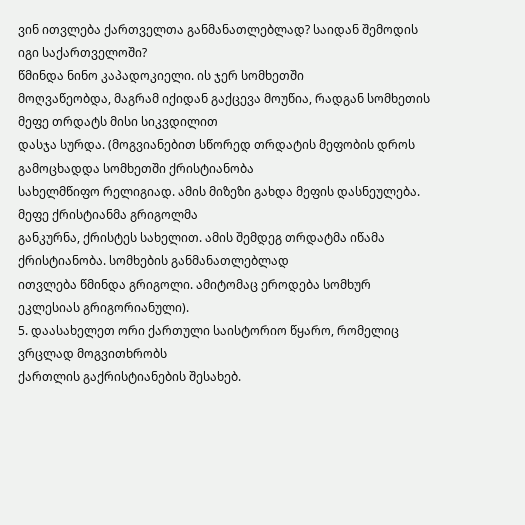ვინ ითვლება ქართველთა განმანათლებლად? საიდან შემოდის იგი საქართველოში?
წმინდა ნინო კაპადოკიელი. ის ჯერ სომხეთში
მოღვაწეობდა, მაგრამ იქიდან გაქცევა მოუწია, რადგან სომხეთის მეფე თრდატს მისი სიკვდილით
დასჯა სურდა. (მოგვიანებით სწორედ თრდატის მეფობის დროს გამოცხადდა სომხეთში ქრისტიანობა
სახელმწიფო რელიგიად. ამის მიზეზი გახდა მეფის დასნეულება. მეფე ქრისტიანმა გრიგოლმა
განკურნა, ქრისტეს სახელით. ამის შემდეგ თრდატმა იწამა ქრისტიანობა. სომხების განმანათლებლად
ითვლება წმინდა გრიგოლი. ამიტომაც ეროდება სომხურ ეკლესიას გრიგორიანული).
5. დაასახელეთ ორი ქართული საისტორიო წყარო, რომელიც ვრცლად მოგვითხრობს
ქართლის გაქრისტიანების შესახებ.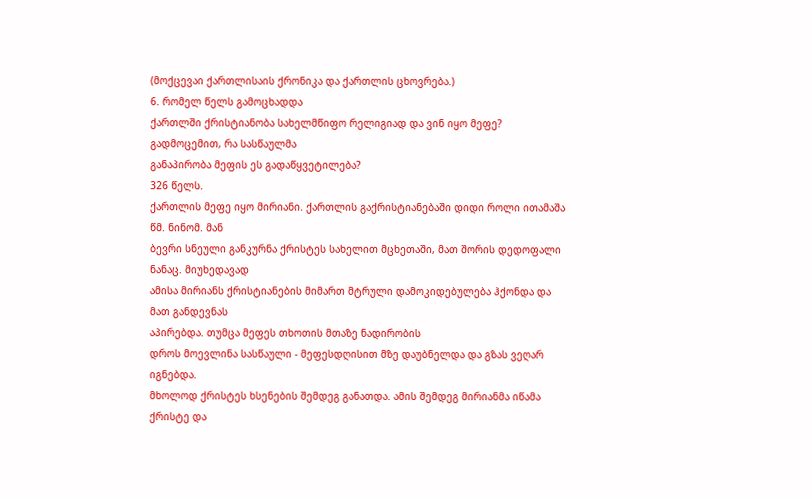(მოქცევაი ქართლისაის ქრონიკა და ქართლის ცხოვრება.)
6. რომელ წელს გამოცხადდა
ქართლში ქრისტიანობა სახელმწიფო რელიგიად და ვინ იყო მეფე? გადმოცემით, რა სასწაულმა
განაპირობა მეფის ეს გადაწყვეტილება?
326 წელს.
ქართლის მეფე იყო მირიანი. ქართლის გაქრისტიანებაში დიდი როლი ითამაშა წმ. ნინომ. მან
ბევრი სნეული განკურნა ქრისტეს სახელით მცხეთაში, მათ შორის დედოფალი ნანაც. მიუხედავად
ამისა მირიანს ქრისტიანების მიმართ მტრული დამოკიდებულება ჰქონდა და მათ განდევნას
აპირებდა. თუმცა მეფეს თხოთის მთაზე ნადირობის
დროს მოევლინა სასწაული - მეფესდღისით მზე დაუბნელდა და გზას ვეღარ იგნებდა.
მხოლოდ ქრისტეს ხსენების შემდეგ განათდა. ამის შემდეგ მირიანმა იწამა ქრისტე და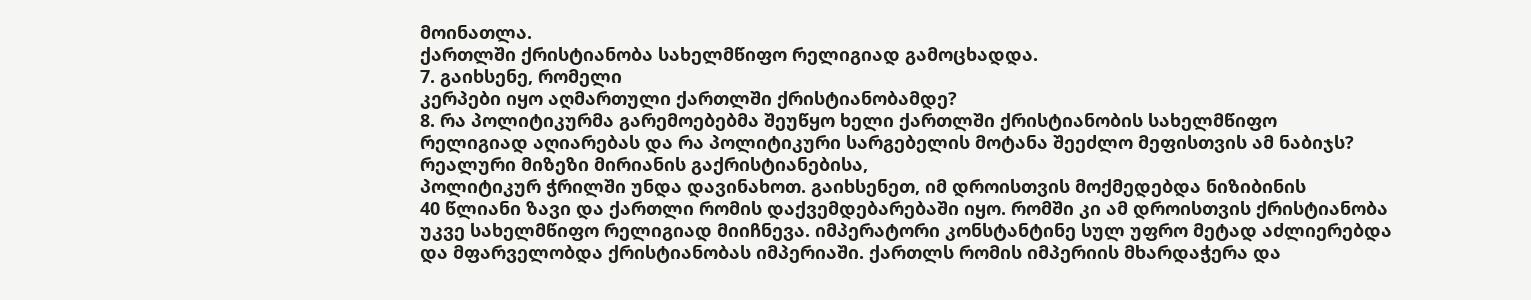მოინათლა.
ქართლში ქრისტიანობა სახელმწიფო რელიგიად გამოცხადდა.
7. გაიხსენე, რომელი
კერპები იყო აღმართული ქართლში ქრისტიანობამდე?
8. რა პოლიტიკურმა გარემოებებმა შეუწყო ხელი ქართლში ქრისტიანობის სახელმწიფო
რელიგიად აღიარებას და რა პოლიტიკური სარგებელის მოტანა შეეძლო მეფისთვის ამ ნაბიჯს?
რეალური მიზეზი მირიანის გაქრისტიანებისა,
პოლიტიკურ ჭრილში უნდა დავინახოთ. გაიხსენეთ, იმ დროისთვის მოქმედებდა ნიზიბინის
40 წლიანი ზავი და ქართლი რომის დაქვემდებარებაში იყო. რომში კი ამ დროისთვის ქრისტიანობა
უკვე სახელმწიფო რელიგიად მიიჩნევა. იმპერატორი კონსტანტინე სულ უფრო მეტად აძლიერებდა
და მფარველობდა ქრისტიანობას იმპერიაში. ქართლს რომის იმპერიის მხარდაჭერა და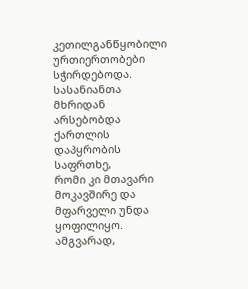კეთილგანწყობილი
ურთიერთობები სჭირდებოდა. სასანიანთა მხრიდან არსებობდა ქართლის დაპყრობის საფრთხე,
რომი კი მთავარი მოკავშირე და მფარველი უნდა ყოფილიყო. ამგვარად,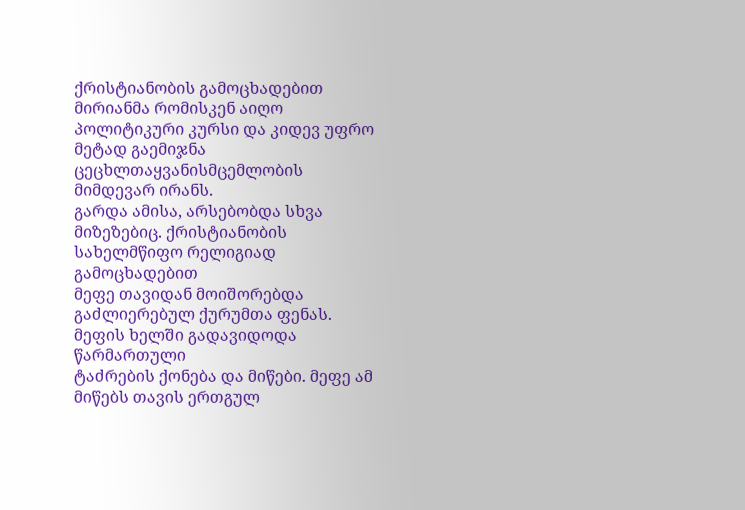ქრისტიანობის გამოცხადებით
მირიანმა რომისკენ აიღო პოლიტიკური კურსი და კიდევ უფრო მეტად გაემიჯნა ცეცხლთაყვანისმცემლობის
მიმდევარ ირანს.
გარდა ამისა, არსებობდა სხვა მიზეზებიც. ქრისტიანობის სახელმწიფო რელიგიად გამოცხადებით
მეფე თავიდან მოიშორებდა გაძლიერებულ ქურუმთა ფენას. მეფის ხელში გადავიდოდა წარმართული
ტაძრების ქონება და მიწები. მეფე ამ მიწებს თავის ერთგულ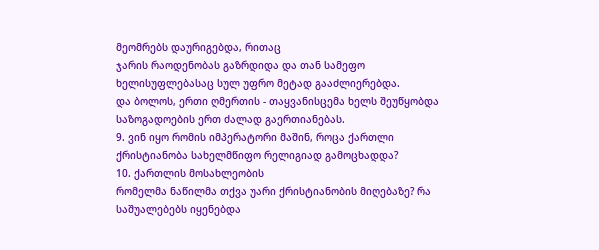მეომრებს დაურიგებდა, რითაც
ჯარის რაოდენობას გაზრდიდა და თან სამეფო ხელისუფლებასაც სულ უფრო მეტად გააძლიერებდა.
და ბოლოს, ერთი ღმერთის - თაყვანისცემა ხელს შეუწყობდა საზოგადოების ერთ ძალად გაერთიანებას.
9. ვინ იყო რომის იმპერატორი მაშინ, როცა ქართლი ქრისტიანობა სახელმწიფო რელიგიად გამოცხადდა?
10. ქართლის მოსახლეობის
რომელმა ნაწილმა თქვა უარი ქრისტიანობის მიღებაზე? რა საშუალებებს იყენებდა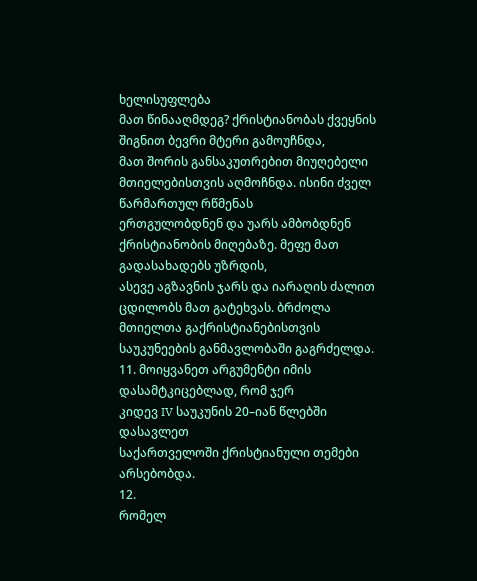ხელისუფლება
მათ წინააღმდეგ? ქრისტიანობას ქვეყნის შიგნით ბევრი მტერი გამოუჩნდა,
მათ შორის განსაკუთრებით მიუღებელი მთიელებისთვის აღმოჩნდა. ისინი ძველ წარმართულ რწმენას
ერთგულობდნენ და უარს ამბობდნენ ქრისტიანობის მიღებაზე. მეფე მათ გადასახადებს უზრდის,
ასევე აგზავნის ჯარს და იარაღის ძალით ცდილობს მათ გატეხვას. ბრძოლა მთიელთა გაქრისტიანებისთვის
საუკუნეების განმავლობაში გაგრძელდა.
11. მოიყვანეთ არგუმენტი იმის დასამტკიცებლად, რომ ჯერ
კიდევ IV საუკუნის 20–იან წლებში დასავლეთ
საქართველოში ქრისტიანული თემები არსებობდა.
12.
რომელ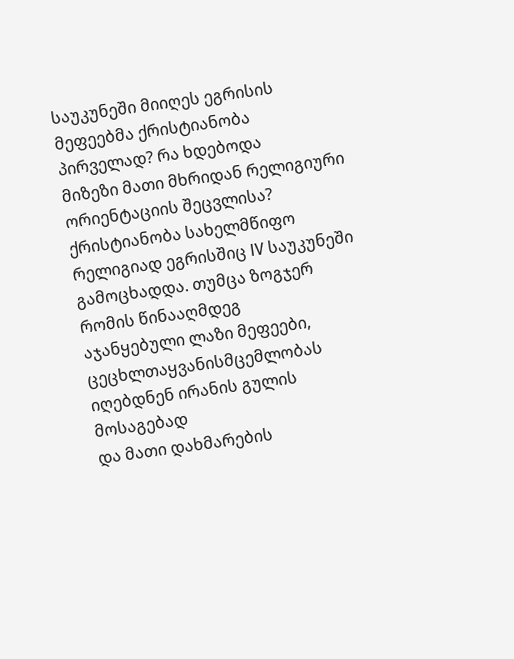საუკუნეში მიიღეს ეგრისის მეფეებმა ქრისტიანობა პირველად? რა ხდებოდა
მიზეზი მათი მხრიდან რელიგიური ორიენტაციის შეცვლისა? ქრისტიანობა სახელმწიფო რელიგიად ეგრისშიც IV საუკუნეში გამოცხადდა. თუმცა ზოგჯერ რომის წინააღმდეგ
აჯანყებული ლაზი მეფეები, ცეცხლთაყვანისმცემლობას იღებდნენ ირანის გულის მოსაგებად
და მათი დახმარების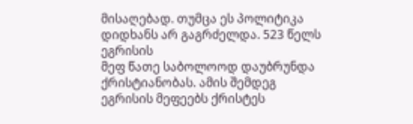მისაღებად. თუმცა ეს პოლიტიკა დიდხანს არ გაგრძელდა. 523 წელს ეგრისის
მეფ წათე საბოლოოდ დაუბრუნდა ქრისტიანობას. ამის შემდეგ ეგრისის მეფეებს ქრისტეს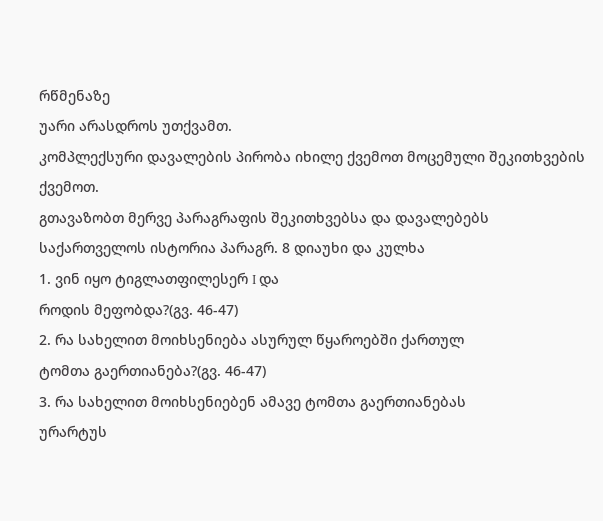რწმენაზე
უარი არასდროს უთქვამთ.
კომპლექსური დავალების პირობა იხილე ქვემოთ მოცემული შეკითხვების ქვემოთ.
გთავაზობთ მერვე პარაგრაფის შეკითხვებსა და დავალებებს
საქართველოს ისტორია პარაგრ. 8 დიაუხი და კულხა
1. ვინ იყო ტიგლათფილესერ I და
როდის მეფობდა?(გვ. 46-47)
2. რა სახელით მოიხსენიება ასურულ წყაროებში ქართულ
ტომთა გაერთიანება?(გვ. 46-47)
3. რა სახელით მოიხსენიებენ ამავე ტომთა გაერთიანებას
ურარტუს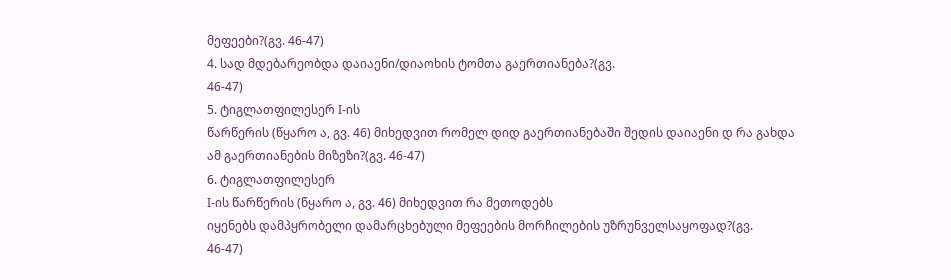მეფეები?(გვ. 46-47)
4. სად მდებარეობდა დაიაენი/დიაოხის ტომთა გაერთიანება?(გვ.
46-47)
5. ტიგლათფილესერ I-ის
წარწერის (წყარო ა, გვ. 46) მიხედვით რომელ დიდ გაერთიანებაში შედის დაიაენი დ რა გახდა
ამ გაერთიანების მიზეზი?(გვ. 46-47)
6. ტიგლათფილესერ
I-ის წარწერის (წყარო ა, გვ. 46) მიხედვით რა მეთოდებს
იყენებს დამპყრობელი დამარცხებული მეფეების მორჩილების უზრუნველსაყოფად?(გვ.
46-47)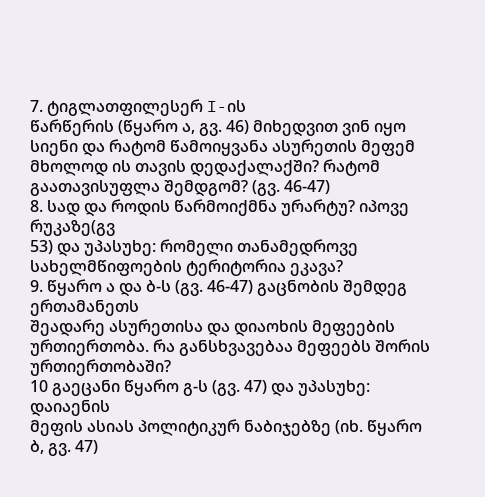7. ტიგლათფილესერ I-ის
წარწერის (წყარო ა, გვ. 46) მიხედვით ვინ იყო სიენი და რატომ წამოიყვანა ასურეთის მეფემ
მხოლოდ ის თავის დედაქალაქში? რატომ გაათავისუფლა შემდგომ? (გვ. 46-47)
8. სად და როდის წარმოიქმნა ურარტუ? იპოვე რუკაზე(გვ
53) და უპასუხე: რომელი თანამედროვე სახელმწიფოების ტერიტორია ეკავა?
9. წყარო ა და ბ-ს (გვ. 46-47) გაცნობის შემდეგ ერთამანეთს
შეადარე ასურეთისა და დიაოხის მეფეების ურთიერთობა. რა განსხვავებაა მეფეებს შორის
ურთიერთობაში?
10 გაეცანი წყარო გ-ს (გვ. 47) და უპასუხე: დაიაენის
მეფის ასიას პოლიტიკურ ნაბიჯებზე (იხ. წყარო ბ, გვ. 47)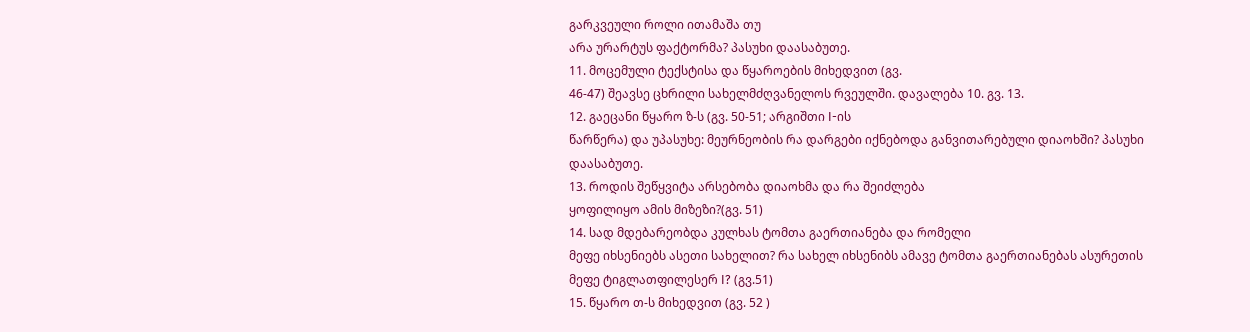გარკვეული როლი ითამაშა თუ
არა ურარტუს ფაქტორმა? პასუხი დაასაბუთე.
11. მოცემული ტექსტისა და წყაროების მიხედვით (გვ.
46-47) შეავსე ცხრილი სახელმძღვანელოს რვეულში. დავალება 10. გვ. 13.
12. გაეცანი წყარო ზ-ს (გვ. 50-51; არგიშთი I-ის
წარწერა) და უპასუხე: მეურნეობის რა დარგები იქნებოდა განვითარებული დიაოხში? პასუხი
დაასაბუთე.
13. როდის შეწყვიტა არსებობა დიაოხმა და რა შეიძლება
ყოფილიყო ამის მიზეზი?(გვ. 51)
14. სად მდებარეობდა კულხას ტომთა გაერთიანება და რომელი
მეფე იხსენიებს ასეთი სახელით? რა სახელ იხსენიბს ამავე ტომთა გაერთიანებას ასურეთის
მეფე ტიგლათფილესერ I? (გვ.51)
15. წყარო თ-ს მიხედვით (გვ. 52 )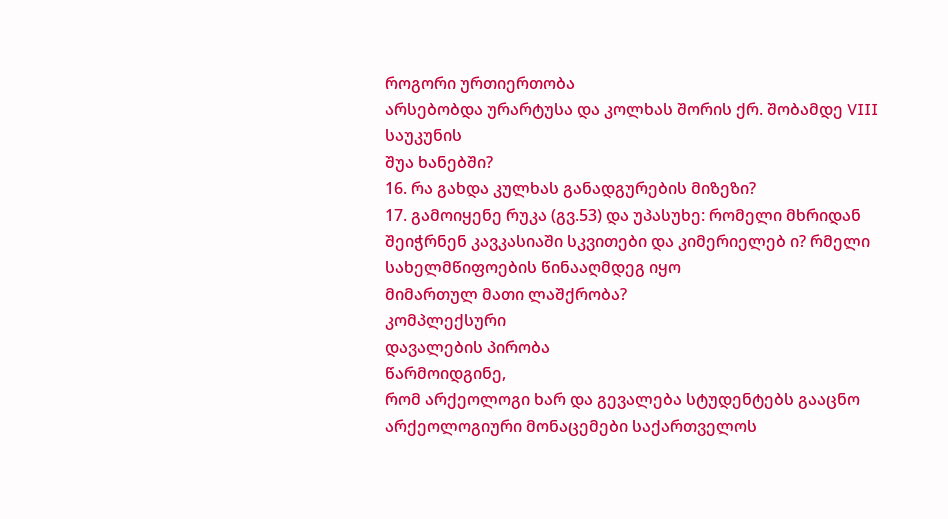როგორი ურთიერთობა
არსებობდა ურარტუსა და კოლხას შორის ქრ. შობამდე VIII საუკუნის
შუა ხანებში?
16. რა გახდა კულხას განადგურების მიზეზი?
17. გამოიყენე რუკა (გვ.53) და უპასუხე: რომელი მხრიდან
შეიჭრნენ კავკასიაში სკვითები და კიმერიელებ ი? რმელი სახელმწიფოების წინააღმდეგ იყო
მიმართულ მათი ლაშქრობა?
კომპლექსური
დავალების პირობა
წარმოიდგინე,
რომ არქეოლოგი ხარ და გევალება სტუდენტებს გააცნო არქეოლოგიური მონაცემები საქართველოს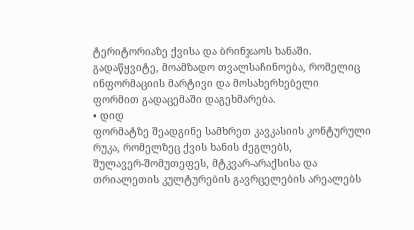ტერიტორიაზე ქვისა და ბრინჯაოს ხანაში.
გადაწყვიტე, მოამზადო თვალსაჩინოება, რომელიც ინფორმაციის მარტივი და მოსახერხებელი
ფორმით გადაცემაში დაგეხმარება.
• დიდ
ფორმატზე შეადგინე სამხრეთ კავკასიის კონტურული რუკა, რომელზეც ქვის ხანის ძეგლებს,
შულავერ-შომუთეფეს, მტკვარ-არაქსისა და თრიალეთის კულტურების გავრცელების არეალებს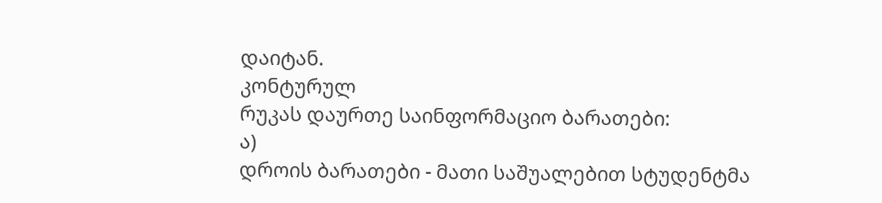დაიტან.
კონტურულ
რუკას დაურთე საინფორმაციო ბარათები:
ა)
დროის ბარათები - მათი საშუალებით სტუდენტმა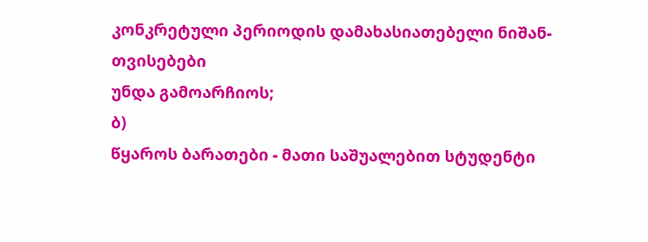კონკრეტული პერიოდის დამახასიათებელი ნიშან-თვისებები
უნდა გამოარჩიოს;
ბ)
წყაროს ბარათები - მათი საშუალებით სტუდენტი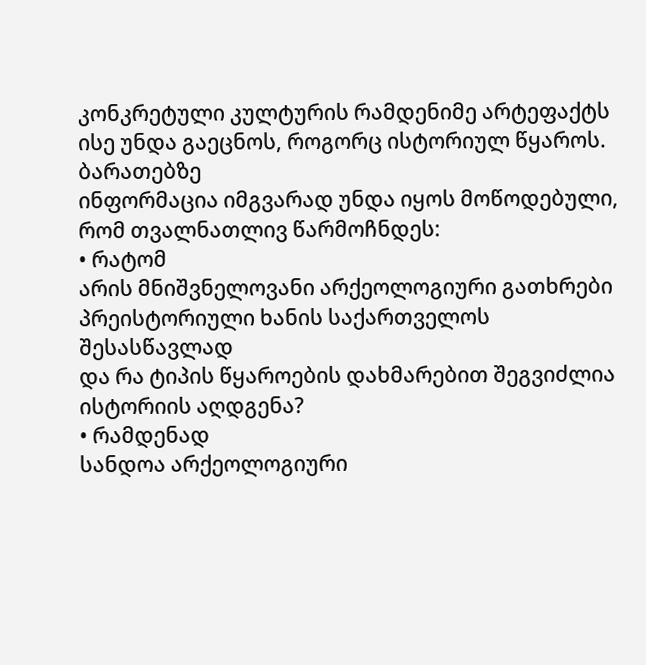კონკრეტული კულტურის რამდენიმე არტეფაქტს
ისე უნდა გაეცნოს, როგორც ისტორიულ წყაროს.
ბარათებზე
ინფორმაცია იმგვარად უნდა იყოს მოწოდებული, რომ თვალნათლივ წარმოჩნდეს:
• რატომ
არის მნიშვნელოვანი არქეოლოგიური გათხრები პრეისტორიული ხანის საქართველოს შესასწავლად
და რა ტიპის წყაროების დახმარებით შეგვიძლია ისტორიის აღდგენა?
• რამდენად
სანდოა არქეოლოგიური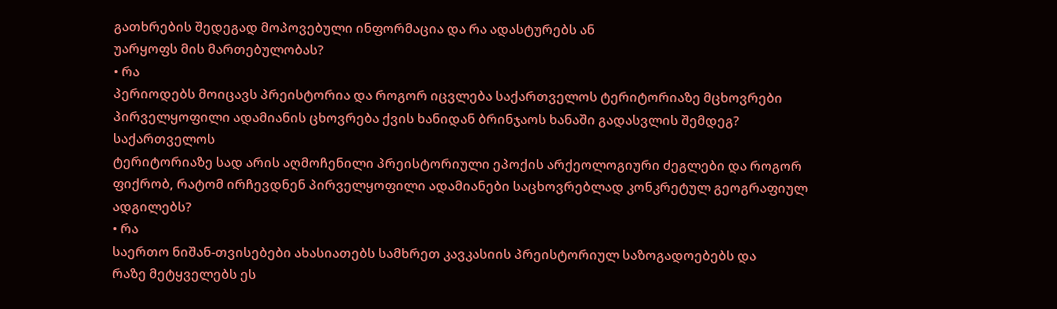გათხრების შედეგად მოპოვებული ინფორმაცია და რა ადასტურებს ან
უარყოფს მის მართებულობას?
• რა
პერიოდებს მოიცავს პრეისტორია და როგორ იცვლება საქართველოს ტერიტორიაზე მცხოვრები
პირველყოფილი ადამიანის ცხოვრება ქვის ხანიდან ბრინჯაოს ხანაში გადასვლის შემდეგ?
საქართველოს
ტერიტორიაზე სად არის აღმოჩენილი პრეისტორიული ეპოქის არქეოლოგიური ძეგლები და როგორ
ფიქრობ, რატომ ირჩევდნენ პირველყოფილი ადამიანები საცხოვრებლად კონკრეტულ გეოგრაფიულ
ადგილებს?
• რა
საერთო ნიშან-თვისებები ახასიათებს სამხრეთ კავკასიის პრეისტორიულ საზოგადოებებს და
რაზე მეტყველებს ეს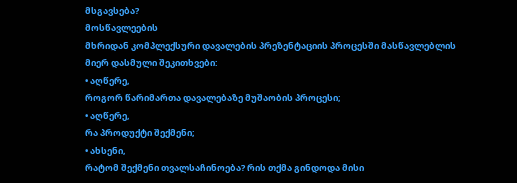მსგავსება?
მოსწავლეების
მხრიდან კომპლექსური დავალების პრეზენტაციის პროცესში მასწავლებლის მიერ დასმული შეკითხვები:
• აღწერე,
როგორ წარიმართა დავალებაზე მუშაობის პროცესი;
• აღწერე,
რა პროდუქტი შექმენი;
• ახსენი,
რატომ შექმენი თვალსაჩინოება? რის თქმა გინდოდა მისი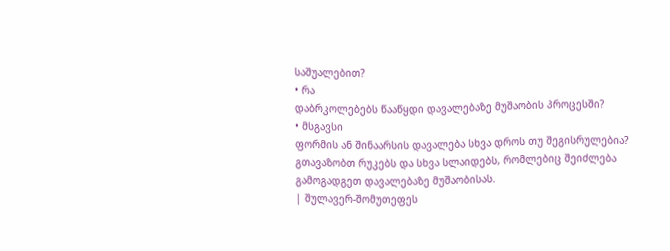საშუალებით?
• რა
დაბრკოლებებს წააწყდი დავალებაზე მუშაობის პროცესში?
• მსგავსი
ფორმის ან შინაარსის დავალება სხვა დროს თუ შეგისრულებია?
გთავაზობთ რუკებს და სხვა სლაიდებს, რომლებიც შეიძლება გამოგადგეთ დავალებაზე მუშაობისას.
| შულავერ-შომუთეფეს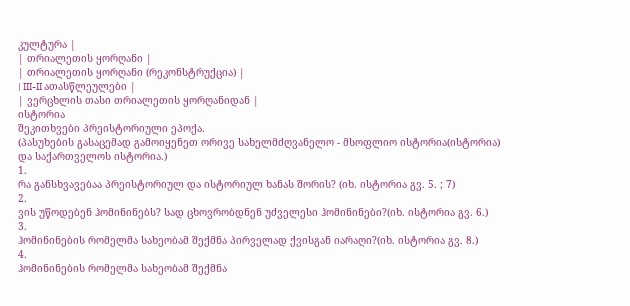კულტურა |
| თრიალეთის ყორღანი |
| თრიალეთის ყორღანი (რეკონსტრუქცია) |
| III-II ათასწლეულები |
| ვერცხლის თასი თრიალეთის ყორღანიდან |
ისტორია
შეკითხვები პრეისტორიული ეპოქა.
(პასუხების გასაცემად გამოიყენეთ ორივე სახელმძღვანელო - მსოფლიო ისტორია(ისტორია) და საქართველოს ისტორია.)
1.
რა განსხვავებაა პრეისტორიულ და ისტორიულ ხანას შორის? (იხ. ისტორია გვ. 5. ; 7)
2.
ვის უწოდებენ ჰომინინებს? სად ცხოვრობდნენ უძველესი ჰომინინები?(იხ. ისტორია გვ. 6.)
3.
ჰომინინების რომელმა სახეობამ შექმნა პირველად ქვისგან იარაღი?(იხ. ისტორია გვ. 8.)
4.
ჰომინინების რომელმა სახეობამ შექმნა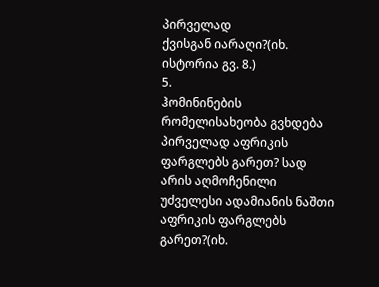პირველად
ქვისგან იარაღი?(იხ. ისტორია გვ. 8.)
5.
ჰომინინების რომელისახეობა გვხდება პირველად აფრიკის ფარგლებს გარეთ? სად არის აღმოჩენილი
უძველესი ადამიანის ნაშთი აფრიკის ფარგლებს გარეთ?(იხ.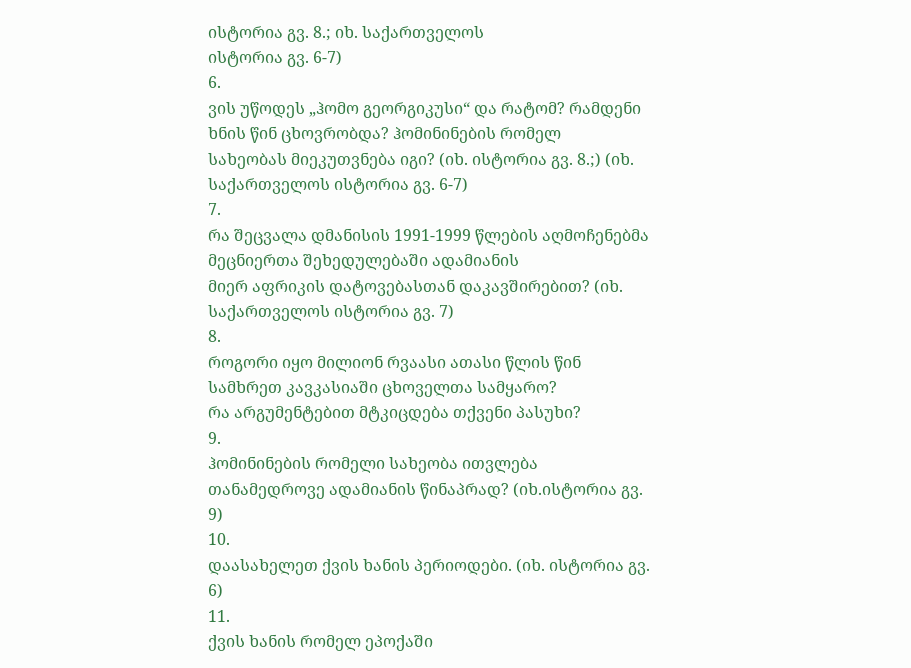ისტორია გვ. 8.; იხ. საქართველოს
ისტორია გვ. 6-7)
6.
ვის უწოდეს „ჰომო გეორგიკუსი“ და რატომ? რამდენი ხნის წინ ცხოვრობდა? ჰომინინების რომელ
სახეობას მიეკუთვნება იგი? (იხ. ისტორია გვ. 8.;) (იხ. საქართველოს ისტორია გვ. 6-7)
7.
რა შეცვალა დმანისის 1991-1999 წლების აღმოჩენებმა მეცნიერთა შეხედულებაში ადამიანის
მიერ აფრიკის დატოვებასთან დაკავშირებით? (იხ. საქართველოს ისტორია გვ. 7)
8.
როგორი იყო მილიონ რვაასი ათასი წლის წინ სამხრეთ კავკასიაში ცხოველთა სამყარო?
რა არგუმენტებით მტკიცდება თქვენი პასუხი?
9.
ჰომინინების რომელი სახეობა ითვლება თანამედროვე ადამიანის წინაპრად? (იხ.ისტორია გვ.
9)
10.
დაასახელეთ ქვის ხანის პერიოდები. (იხ. ისტორია გვ. 6)
11.
ქვის ხანის რომელ ეპოქაში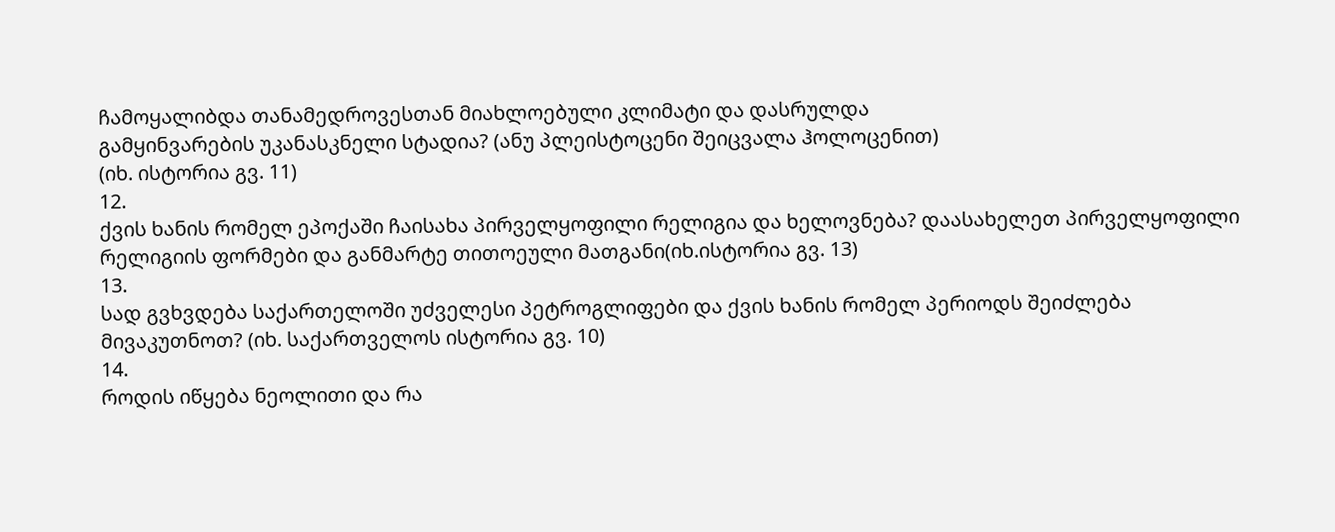ჩამოყალიბდა თანამედროვესთან მიახლოებული კლიმატი და დასრულდა
გამყინვარების უკანასკნელი სტადია? (ანუ პლეისტოცენი შეიცვალა ჰოლოცენით)
(იხ. ისტორია გვ. 11)
12.
ქვის ხანის რომელ ეპოქაში ჩაისახა პირველყოფილი რელიგია და ხელოვნება? დაასახელეთ პირველყოფილი
რელიგიის ფორმები და განმარტე თითოეული მათგანი(იხ.ისტორია გვ. 13)
13.
სად გვხვდება საქართელოში უძველესი პეტროგლიფები და ქვის ხანის რომელ პერიოდს შეიძლება
მივაკუთნოთ? (იხ. საქართველოს ისტორია გვ. 10)
14.
როდის იწყება ნეოლითი და რა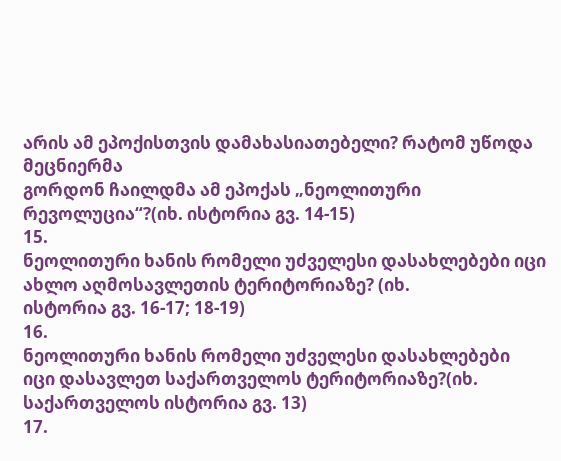არის ამ ეპოქისთვის დამახასიათებელი? რატომ უწოდა მეცნიერმა
გორდონ ჩაილდმა ამ ეპოქას „ნეოლითური რევოლუცია“?(იხ. ისტორია გვ. 14-15)
15.
ნეოლითური ხანის რომელი უძველესი დასახლებები იცი ახლო აღმოსავლეთის ტერიტორიაზე? (იხ.
ისტორია გვ. 16-17; 18-19)
16.
ნეოლითური ხანის რომელი უძველესი დასახლებები
იცი დასავლეთ საქართველოს ტერიტორიაზე?(იხ. საქართველოს ისტორია გვ. 13)
17.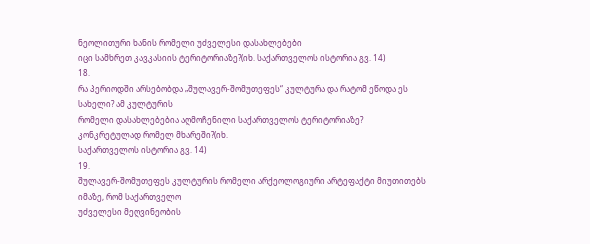ნეოლითური ხანის რომელი უძველესი დასახლებები
იცი სამხრეთ კავკასიის ტერიტორიაზე?(იხ. საქართველოს ისტორია გვ. 14)
18.
რა პერიოდში არსებობდა „შულავერ-შომუთეფეს“ კულტურა და რატომ ეწოდა ეს სახელი? ამ კულტურის
რომელი დასახლებებია აღმოჩენილი საქართველოს ტერიტორიაზე? კონკრეტულად რომელ მხარეში?(იხ.
საქართველოს ისტორია გვ. 14)
19.
შულავერ-შომუთეფეს კულტურის რომელი არქეოლოგიური არტეფაქტი მიუთითებს იმაზე, რომ საქართველო
უძველესი მეღვინეობის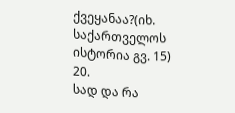ქვეყანაა?(იხ. საქართველოს ისტორია გვ. 15)
20.
სად და რა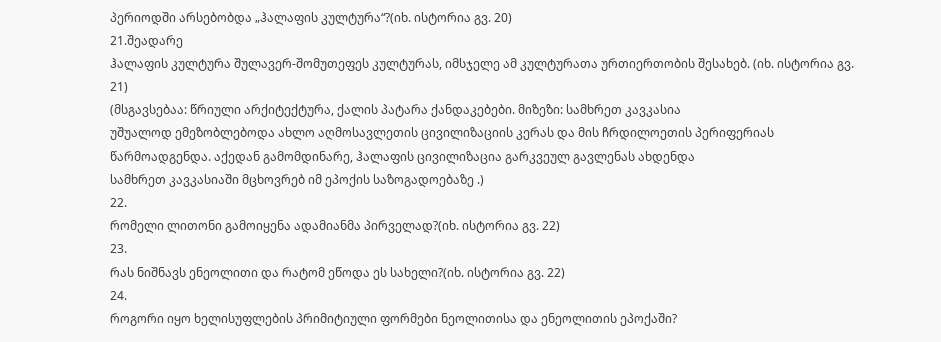პერიოდში არსებობდა „ჰალაფის კულტურა“?(იხ. ისტორია გვ. 20)
21.შეადარე
ჰალაფის კულტურა შულავერ-შომუთეფეს კულტურას, იმსჯელე ამ კულტურათა ურთიერთობის შესახებ. (იხ. ისტორია გვ. 21)
(მსგავსებაა: წრიული არქიტექტურა, ქალის პატარა ქანდაკებები. მიზეზი: სამხრეთ კავკასია
უშუალოდ ემეზობლებოდა ახლო აღმოსავლეთის ცივილიზაციის კერას და მის ჩრდილოეთის პერიფერიას
წარმოადგენდა. აქედან გამომდინარე, ჰალაფის ცივილიზაცია გარკვეულ გავლენას ახდენდა
სამხრეთ კავკასიაში მცხოვრებ იმ ეპოქის საზოგადოებაზე .)
22.
რომელი ლითონი გამოიყენა ადამიანმა პირველად?(იხ. ისტორია გვ. 22)
23.
რას ნიშნავს ენეოლითი და რატომ ეწოდა ეს სახელი?(იხ. ისტორია გვ. 22)
24.
როგორი იყო ხელისუფლების პრიმიტიული ფორმები ნეოლითისა და ენეოლითის ეპოქაში?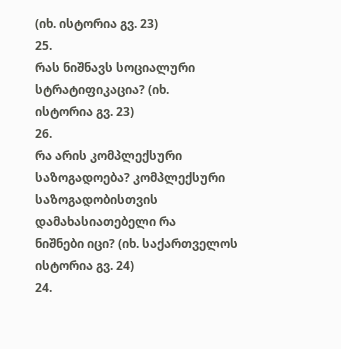(იხ. ისტორია გვ. 23)
25.
რას ნიშნავს სოციალური სტრატიფიკაცია? (იხ.
ისტორია გვ. 23)
26.
რა არის კომპლექსური საზოგადოება? კომპლექსური საზოგადობისთვის დამახასიათებელი რა
ნიშნები იცი? (იხ. საქართველოს ისტორია გვ. 24)
24.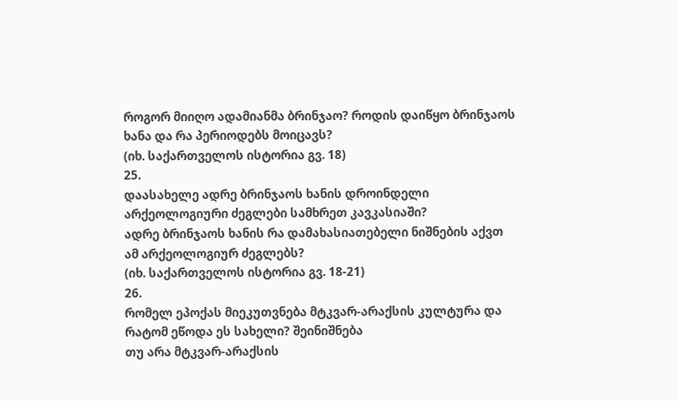როგორ მიიღო ადამიანმა ბრინჯაო? როდის დაიწყო ბრინჯაოს ხანა და რა პერიოდებს მოიცავს?
(იხ. საქართველოს ისტორია გვ. 18)
25.
დაასახელე ადრე ბრინჯაოს ხანის დროინდელი არქეოლოგიური ძეგლები სამხრეთ კავკასიაში?
ადრე ბრინჯაოს ხანის რა დამახასიათებელი ნიშნების აქვთ ამ არქეოლოგიურ ძეგლებს?
(იხ. საქართველოს ისტორია გვ. 18-21)
26.
რომელ ეპოქას მიეკუთვნება მტკვარ-არაქსის კულტურა და რატომ ეწოდა ეს სახელი? შეინიშნება
თუ არა მტკვარ-არაქსის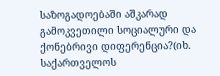საზოგადოებაში აშკარად გამოკვეთილი სოციალური და ქონებრივი დიფერენცია?(იხ.
საქართველოს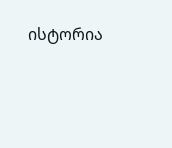ისტორია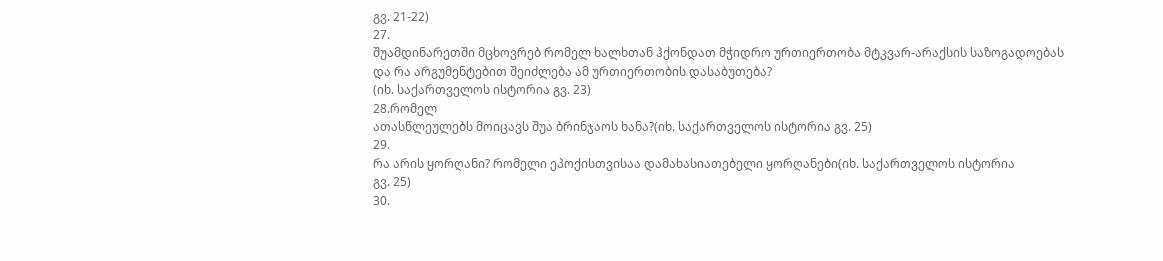გვ. 21-22)
27.
შუამდინარეთში მცხოვრებ რომელ ხალხთან ჰქონდათ მჭიდრო ურთიერთობა მტკვარ-არაქსის საზოგადოებას
და რა არგუმენტებით შეიძლება ამ ურთიერთობის დასაბუთება?
(იხ. საქართველოს ისტორია გვ. 23)
28.რომელ
ათასწლეულებს მოიცავს შუა ბრინჯაოს ხანა?(იხ. საქართველოს ისტორია გვ. 25)
29.
რა არის ყორღანი? რომელი ეპოქისთვისაა დამახასიათებელი ყორღანები(იხ. საქართველოს ისტორია
გვ. 25)
30.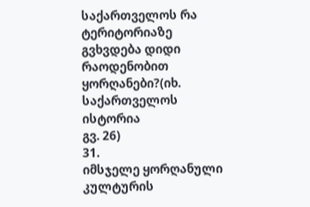საქართველოს რა ტერიტორიაზე გვხვდება დიდი რაოდენობით ყორღანები?(იხ. საქართველოს ისტორია
გვ. 26)
31.
იმსჯელე ყორღანული კულტურის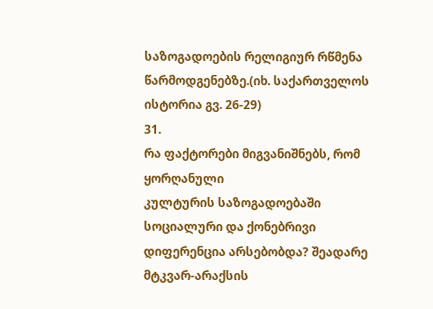საზოგადოების რელიგიურ რწმენა წარმოდგენებზე.(იხ. საქართველოს
ისტორია გვ. 26-29)
31.
რა ფაქტორები მიგვანიშნებს, რომ ყორღანული
კულტურის საზოგადოებაში სოციალური და ქონებრივი დიფერენცია არსებობდა? შეადარე მტკვარ-არაქსის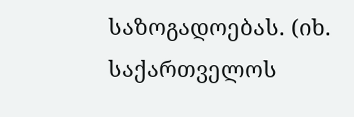საზოგადოებას. (იხ. საქართველოს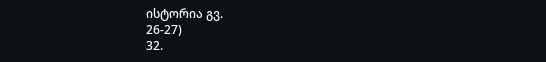ისტორია გვ.
26-27)
32.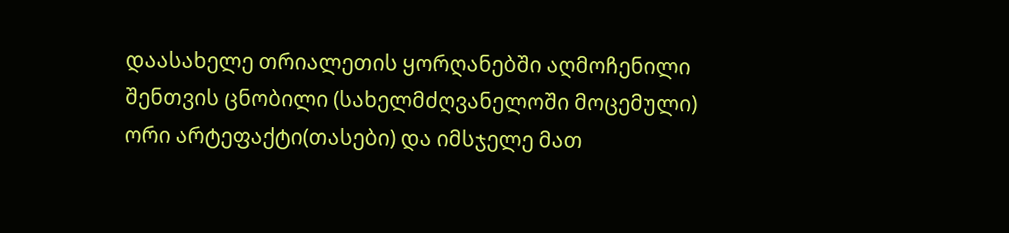დაასახელე თრიალეთის ყორღანებში აღმოჩენილი შენთვის ცნობილი (სახელმძღვანელოში მოცემული)
ორი არტეფაქტი(თასები) და იმსჯელე მათ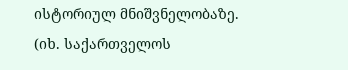ისტორიულ მნიშვნელობაზე.
(იხ. საქართველოს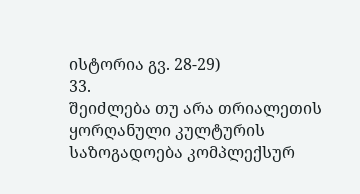ისტორია გვ. 28-29)
33.
შეიძლება თუ არა თრიალეთის ყორღანული კულტურის საზოგადოება კომპლექსურ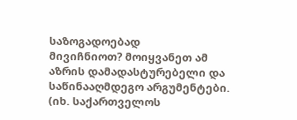საზოგადოებად
მივიჩნიოთ? მოიყვანეთ ამ აზრის დამადასტურებელი და საწინააღმდეგო არგუმენტები. (იხ. საქართველოს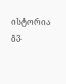ისტორია გვ.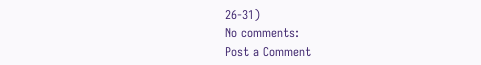26-31)
No comments:
Post a Comment